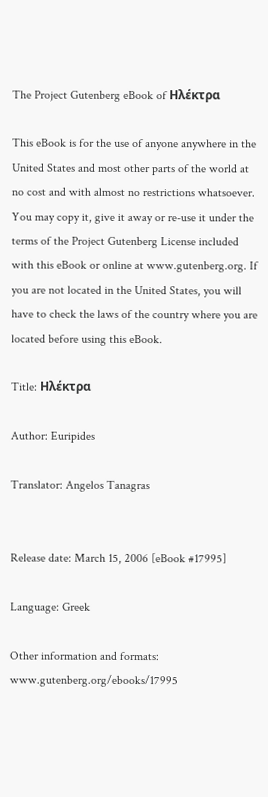The Project Gutenberg eBook of Ηλέκτρα

This eBook is for the use of anyone anywhere in the United States and most other parts of the world at no cost and with almost no restrictions whatsoever. You may copy it, give it away or re-use it under the terms of the Project Gutenberg License included with this eBook or online at www.gutenberg.org. If you are not located in the United States, you will have to check the laws of the country where you are located before using this eBook.

Title: Ηλέκτρα

Author: Euripides

Translator: Angelos Tanagras


Release date: March 15, 2006 [eBook #17995]

Language: Greek

Other information and formats: www.gutenberg.org/ebooks/17995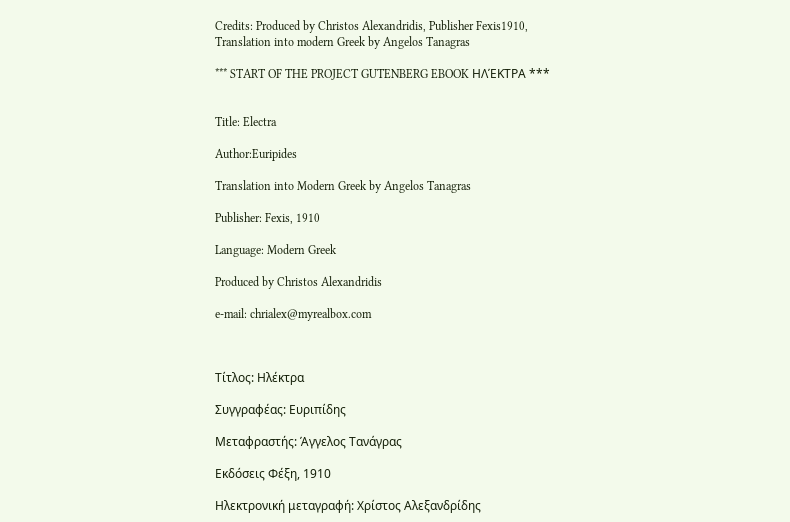Credits: Produced by Christos Alexandridis, Publisher Fexis1910,
Translation into modern Greek by Angelos Tanagras

*** START OF THE PROJECT GUTENBERG EBOOK ΗΛΈΚΤΡΑ ***


Title: Electra

Author:Euripides

Translation into Modern Greek by Angelos Tanagras

Publisher: Fexis, 1910

Language: Modern Greek

Produced by Christos Alexandridis

e-mail: chrialex@myrealbox.com



Τίτλος: Ηλέκτρα

Συγγραφέας: Ευριπίδης

Μεταφραστής: Άγγελος Τανάγρας

Εκδόσεις Φέξη, 1910

Ηλεκτρονική μεταγραφή: Χρίστος Αλεξανδρίδης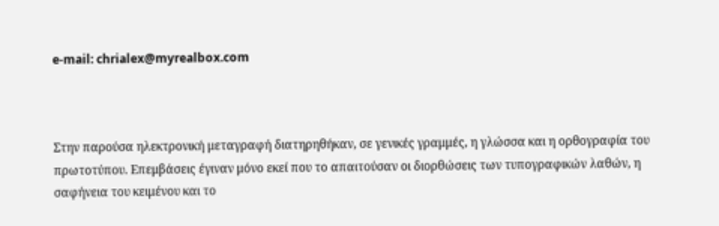e-mail: chrialex@myrealbox.com



Στην παρούσα ηλεκτρονική μεταγραφή διατηρηθήκαν, σε γενικές γραμμές, η γλώσσα και η ορθογραφία του πρωτοτύπου. Επεμβάσεις έγιναν μόνο εκεί που το απαιτούσαν οι διορθώσεις των τυπογραφικών λαθών, η σαφήνεια του κειμένου και το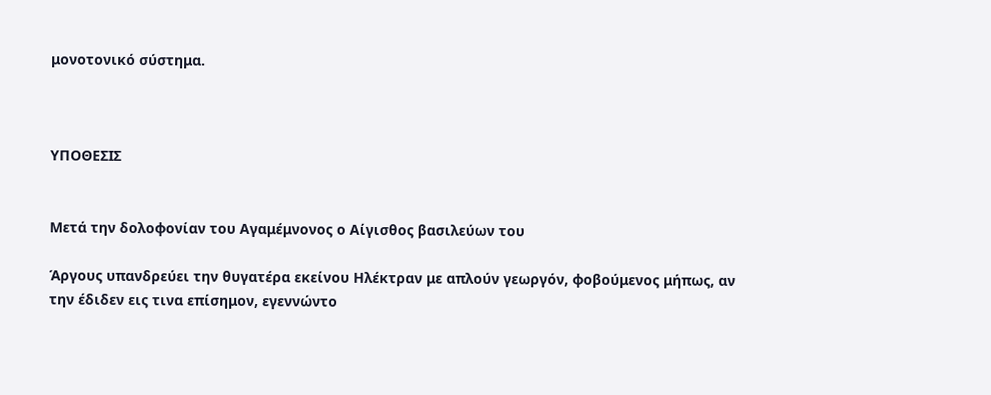μονοτονικό σύστημα.



ΥΠΟΘΕΣΙΣ


Μετά την δολοφονίαν του Αγαμέμνονος ο Αίγισθος βασιλεύων του

Άργους υπανδρεύει την θυγατέρα εκείνου Ηλέκτραν με απλούν γεωργόν, φοβούμενος μήπως, αν την έδιδεν εις τινα επίσημον, εγεννώντο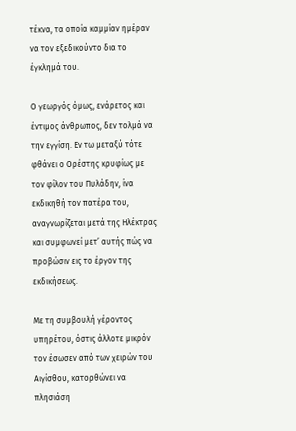τέκνα, τα οποία καμμίαν ημέραν να τον εξεδικούντο δια το έγκλημά του.

Ο γεωργός όμως, ενάρετος και έντιμος άνθρωπος, δεν τολμά να την εγγίση. Εν τω μεταξύ τότε φθάνει ο Ορέστης κρυφίως με τον φίλον του Πυλάδην, ίνα εκδικηθή τον πατέρα του, αναγνωρίζεται μετά της Ηλέκτρας και συμφωνεί μετ’ αυτής πώς να προβώσιν εις το έργον της εκδικήσεως.

Με τη συμβουλή γέροντος υπηρέτου, όστις άλλοτε μικρόν τον έσωσεν από των χειρών του Αιγίσθου, κατορθώνει να πλησιάση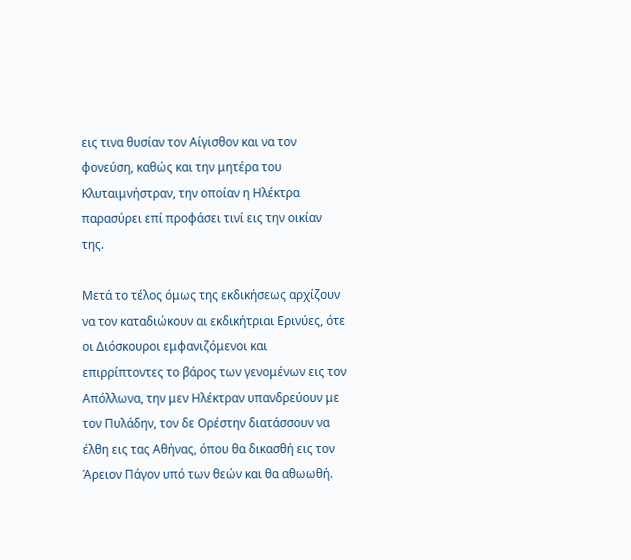εις τινα θυσίαν τον Αίγισθον και να τον φονεύση, καθώς και την μητέρα του Κλυταιμνήστραν, την οποίαν η Ηλέκτρα παρασύρει επί προφάσει τινί εις την οικίαν της.

Μετά το τέλος όμως της εκδικήσεως αρχίζουν να τον καταδιώκουν αι εκδικήτριαι Ερινύες, ότε οι Διόσκουροι εμφανιζόμενοι και επιρρίπτοντες το βάρος των γενομένων εις τον Απόλλωνα, την μεν Ηλέκτραν υπανδρεύουν με τον Πυλάδην, τον δε Ορέστην διατάσσουν να έλθη εις τας Αθήνας, όπου θα δικασθή εις τον Άρειον Πάγον υπό των θεών και θα αθωωθή.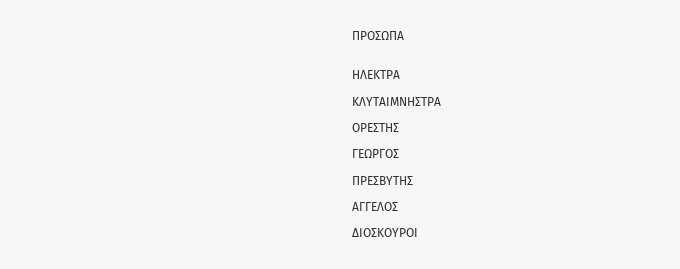ΠΡΟΣΩΠΑ


ΗΛΕΚΤΡΑ

ΚΛΥΤΑΙΜΝΗΣΤΡΑ

ΟΡΕΣΤΗΣ

ΓΕΩΡΓΟΣ

ΠΡΕΣΒΥΤΗΣ

ΑΓΓΕΛΟΣ

ΔΙΟΣΚΟΥΡΟΙ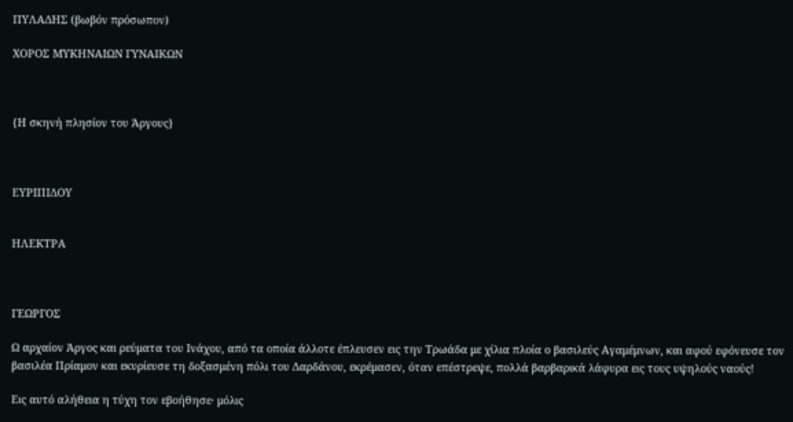ΠΥΛΑΔΗΣ (βωβόν πρόσωπον)

ΧΟΡΟΣ ΜΥΚΗΝΑΙΩΝ ΓΥΝΑΙΚΩΝ



{Η σκηνή πλησίον του Άργους}



ΕΥΡΙΠΙΔΟΥ


ΗΛΕΚΤΡΑ



ΓΕΩΡΓΟΣ

Ω αρχαίον Άργος και ρεύματα του Ινάχου, από τα οποία άλλοτε έπλευσεν εις την Τρωάδα με χίλια πλοία ο βασιλεύς Αγαμέμνων, και αφού εφόνευσε τον βασιλέα Πρίαμον και εκυρίευσε τη δοξασμένη πόλι του Δαρδάνου, εκρέμασεν, όταν επέστρεψε, πολλά βαρβαρικά λάφυρα εις τους υψηλούς ναούς!

Εις αυτό αλήθεια η τύχη τον εβοήθησε∙ μόλις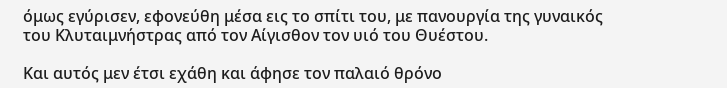όμως εγύρισεν, εφονεύθη μέσα εις το σπίτι του, με πανουργία της γυναικός του Κλυταιμνήστρας από τον Αίγισθον τον υιό του Θυέστου.

Και αυτός μεν έτσι εχάθη και άφησε τον παλαιό θρόνο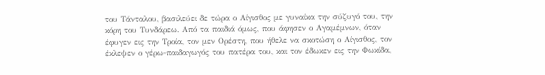του Τάνταλου, βασιλεύει δε τώρα ο Αίγισθος με γυναίκα την σύζυγό του, την κόρη του Τυνδάρεω. Από τα παιδιά όμως, που άφησεν ο Αγαμέμνων, όταν έφυγεν εις την Τροία, τον μεν Ορέστη, που ήθελε να σκοτώση ο Αίγισθος, τον έκλεψεν ο γέρω-παιδαγωγός του πατέρα του, και τον έδωκεν εις την Φωκίδα,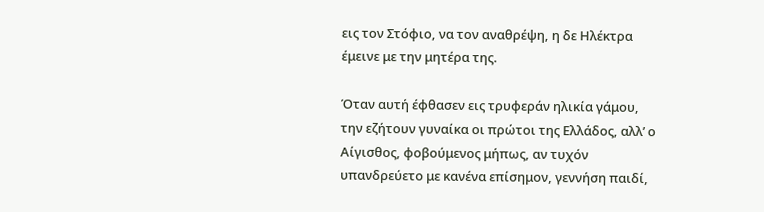εις τον Στόφιο, να τον αναθρέψη, η δε Ηλέκτρα έμεινε με την μητέρα της.

Όταν αυτή έφθασεν εις τρυφεράν ηλικία γάμου, την εζήτουν γυναίκα οι πρώτοι της Eλλάδος, αλλ’ ο Αίγισθος, φοβούμενος μήπως, αν τυχόν υπανδρεύετο με κανένα επίσημον, γεννήση παιδί,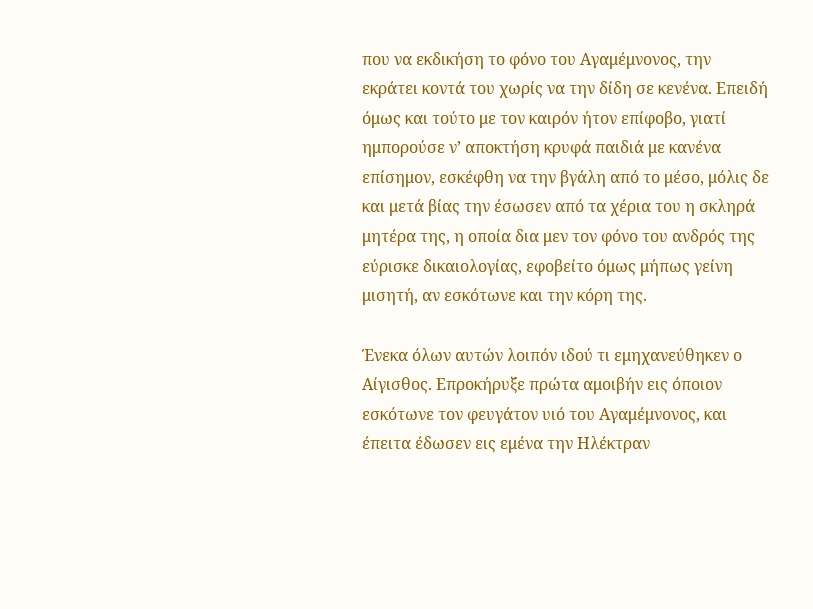που να εκδικήση το φόνο του Αγαμέμνονος, την εκράτει κοντά του χωρίς να την δίδη σε κενένα. Επειδή όμως και τούτο με τον καιρόν ήτον επίφοβο, γιατί ημπορούσε ν’ αποκτήση κρυφά παιδιά με κανένα επίσημον, εσκέφθη να την βγάλη από το μέσο, μόλις δε και μετά βίας την έσωσεν από τα χέρια του η σκληρά μητέρα της, η οποία δια μεν τον φόνο του ανδρός της εύρισκε δικαιολογίας, εφοβείτο όμως μήπως γείνη μισητή, αν εσκότωνε και την κόρη της.

Ένεκα όλων αυτών λοιπόν ιδού τι εμηχανεύθηκεν ο Αίγισθος. Επροκήρυξε πρώτα αμοιβήν εις όποιον εσκότωνε τον φευγάτον υιό του Αγαμέμνονος, και έπειτα έδωσεν εις εμένα την Ηλέκτραν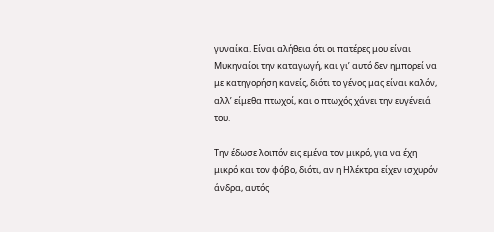γυναίκα. Είναι αλήθεια ότι οι πατέρες μου είναι Μυκηναίοι την καταγωγή, και γι’ αυτό δεν ημπορεί να με κατηγορήση κανείς, διότι το γένος μας είναι καλόν, αλλ’ είμεθα πτωχοί, και ο πτωχός χάνει την ευγένειά του.

Την έδωσε λοιπόν εις εμένα τον μικρό, για να έχη μικρό και τον φόβο, διότι, αν η Ηλέκτρα είχεν ισχυρόν άνδρα, αυτός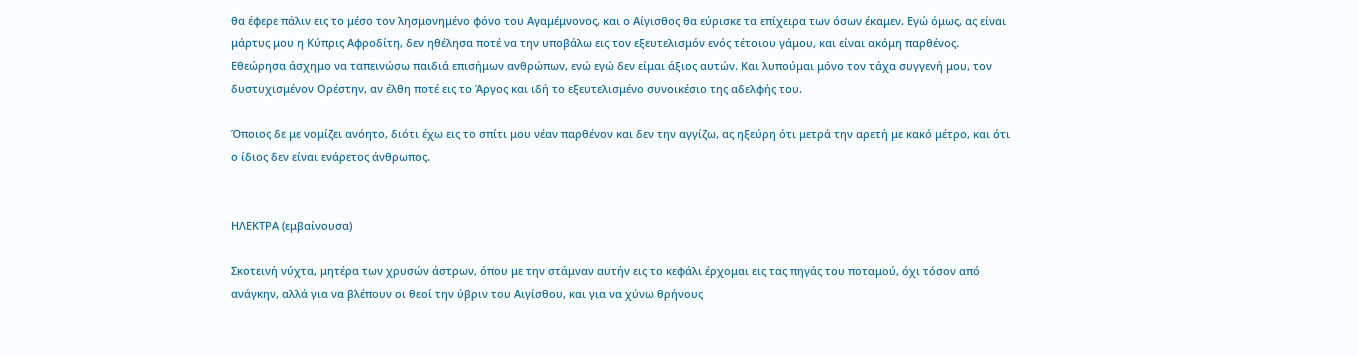θα έφερε πάλιν εις το μέσο τον λησμονημένο φόνο του Αγαμέμνονος, και ο Αίγισθος θα εύρισκε τα επίχειρα των όσων έκαμεν. Εγώ όμως, ας είναι μάρτυς μου η Κύπρις Αφροδίτη, δεν ηθέλησα ποτέ να την υποβάλω εις τον εξευτελισμόν ενός τέτοιου γάμου, και είναι ακόμη παρθένος. Εθεώρησα άσχημο να ταπεινώσω παιδιά επισήμων ανθρώπων, ενώ εγώ δεν είμαι άξιος αυτών. Και λυπούμαι μόνο τον τάχα συγγενή μου, τον δυστυχισμένον Ορέστην, αν έλθη ποτέ εις το Άργος και ιδή το εξευτελισμένο συνοικέσιο της αδελφής του.

Όποιος δε με νομίζει ανόητο, διότι έχω εις το σπίτι μου νέαν παρθένον και δεν την αγγίζω, ας ηξεύρη ότι μετρά την αρετή με κακό μέτρο, και ότι ο ίδιος δεν είναι ενάρετος άνθρωπος.


ΗΛΕΚΤΡΑ (εμβαίνουσα)

Σκοτεινή νύχτα, μητέρα των χρυσών άστρων, όπου με την στάμναν αυτήν εις το κεφάλι έρχομαι εις τας πηγάς του ποταμού, όχι τόσον από ανάγκην, αλλά για να βλέπουν οι θεοί την ύβριν του Αιγίσθου, και για να χύνω θρήνους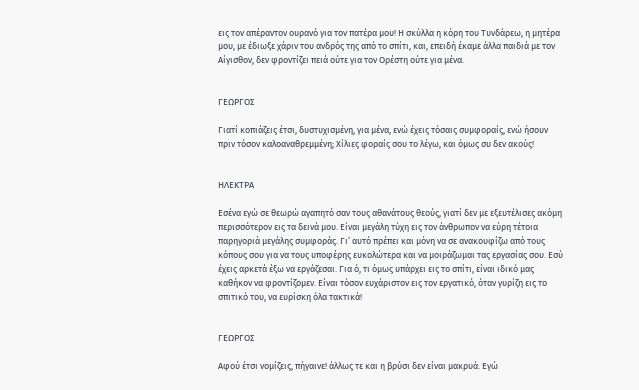εις τον απέραντον ουρανό για τον πατέρα μου! Η σκύλλα η κόρη του Τυνδάρεω, η μητέρα μου, με έδιωξε χάριν του ανδρός της από το σπίτι, και, επειδή έκαμε άλλα παιδιά με τον Αίγισθον, δεν φροντίζει πειά ούτε για τον Ορέστη ούτε για μένα.


ΓΕΩΡΓΟΣ

Γιατί κοπιάζεις έτσι, δυστυχισμένη, για μένα, ενώ έχεις τόσαις συμφοραίς, ενώ ήσουν πριν τόσον καλοαναθρεμμένη; Χίλιες φοραίς σου το λέγω, και όμως συ δεν ακούς!


ΗΛΕΚΤΡΑ

Εσένα εγώ σε θεωρώ αγαπητό σαν τους αθανάτους θεούς, γιατί δεν με εξευτέλισες ακόμη περισσότερον εις τα δεινά μου. Είναι μεγάλη τύχη εις τον άνθρωπον να εύρη τέτοια παρηγοριά μεγάλης συμφοράς. Γι’ αυτό πρέπει και μόνη να σε ανακουφίζω από τους κόπους σου για να τους υποφέρης ευκολώτερα και να μοιράζωμαι τας εργασίας σου. Εσύ έχεις αρκετά έξω να εργάζεσαι. Για ό, τι όμως υπάρχει εις το σπίτι, είναι ιδικό μας καθήκον να φροντίζομεν. Είναι τόσον ευχάριστον εις τον εργατικό, όταν γυρίζη εις το σπιτικό του, να ευρίσκη όλα τακτικά!


ΓΕΩΡΓΟΣ

Αφού έτσι νομίζεις, πήγαινε! άλλως τε και η βρύσι δεν είναι μακρυά. Εγώ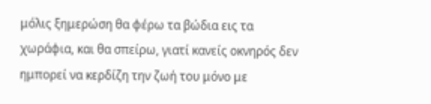μόλις ξημερώση θα φέρω τα βώδια εις τα χωράφια, και θα σπείρω, γιατί κανείς οκνηρός δεν ημπορεί να κερδίζη την ζωή του μόνο με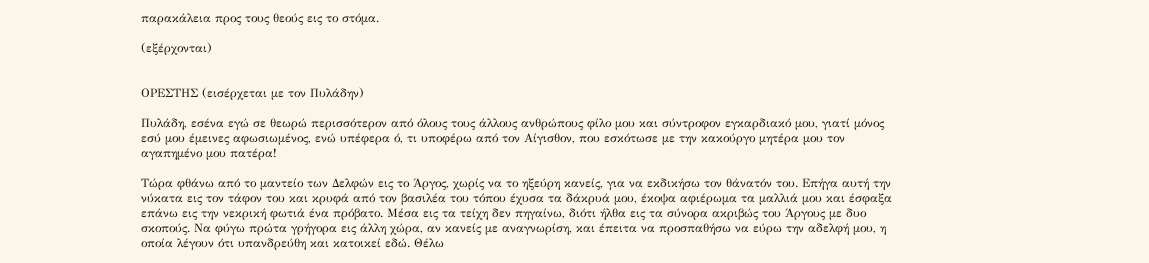παρακάλεια προς τους θεούς εις το στόμα.

(εξέρχονται)


ΟΡΕΣΤΗΣ (εισέρχεται με τον Πυλάδην)

Πυλάδη, εσένα εγώ σε θεωρώ περισσότερον από όλους τους άλλους ανθρώπους φίλο μου και σύντροφον εγκαρδιακό μου, γιατί μόνος εσύ μου έμεινες αφωσιωμένος, ενώ υπέφερα ό, τι υποφέρω από τον Αίγισθον, που εσκότωσε με την κακούργο μητέρα μου τον αγαπημένο μου πατέρα!

Τώρα φθάνω από το μαντείο των Δελφών εις το Άργος, χωρίς να το ηξεύρη κανείς, για να εκδικήσω τον θάνατόν του. Επήγα αυτή την νύκατα εις τον τάφον του και κρυφά από τον βασιλέα του τόπου έχυσα τα δάκρυά μου, έκοψα αφιέρωμα τα μαλλιά μου και έσφαξα επάνω εις την νεκρική φωτιά ένα πρόβατο. Μέσα εις τα τείχη δεν πηγαίνω, διότι ήλθα εις τα σύνορα ακριβώς του Άργους με δυο σκοπούς. Να φύγω πρώτα γρήγορα εις άλλη χώρα, αν κανείς με αναγνωρίση, και έπειτα να προσπαθήσω να εύρω την αδελφή μου, η οποία λέγουν ότι υπανδρεύθη και κατοικεί εδώ. Θέλω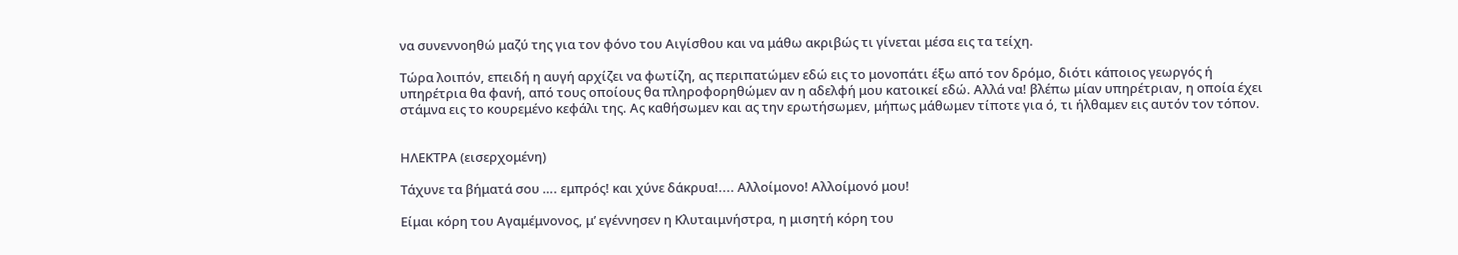να συνεννοηθώ μαζύ της για τον φόνο του Αιγίσθου και να μάθω ακριβώς τι γίνεται μέσα εις τα τείχη.

Τώρα λοιπόν, επειδή η αυγή αρχίζει να φωτίζη, ας περιπατώμεν εδώ εις το μονοπάτι έξω από τον δρόμο, διότι κάποιος γεωργός ή υπηρέτρια θα φανή, από τους οποίους θα πληροφορηθώμεν αν η αδελφή μου κατοικεί εδώ. Αλλά να! βλέπω μίαν υπηρέτριαν, η οποία έχει στάμνα εις το κουρεμένο κεφάλι της. Ας καθήσωμεν και ας την ερωτήσωμεν, μήπως μάθωμεν τίποτε για ό, τι ήλθαμεν εις αυτόν τον τόπον.


ΗΛΕΚΤΡΑ (εισερχομένη)

Τάχυνε τα βήματά σου …. εμπρός! και χύνε δάκρυα!.... Αλλοίμονο! Αλλοίμονό μου!

Είμαι κόρη του Αγαμέμνονος, μ’ εγέννησεν η Κλυταιμνήστρα, η μισητή κόρη του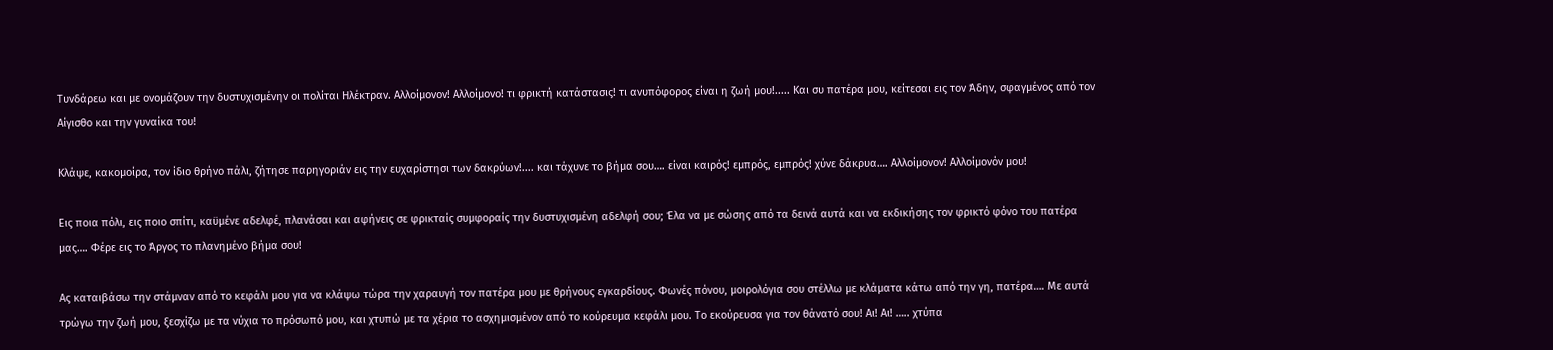Τυνδάρεω και με ονομάζουν την δυστυχισμένην οι πολίται Ηλέκτραν. Αλλοίμονον! Αλλοίμονο! τι φρικτή κατάστασις! τι ανυπόφορος είναι η ζωή μου!..... Και συ πατέρα μου, κείτεσαι εις τον Άδην, σφαγμένος από τον Αίγισθο και την γυναίκα του!

Κλάψε, κακομοίρα, τον ίδιο θρήνο πάλι, ζήτησε παρηγοριάν εις την ευχαρίστησι των δακρύων!.... και τάχυνε το βήμα σου…. είναι καιρός! εμπρός, εμπρός! χύνε δάκρυα…. Αλλοίμονον! Αλλοίμονόν μου!

Εις ποια πόλι, εις ποιο σπίτι, καϋμένε αδελφέ, πλανάσαι και αφήνεις σε φρικταίς συμφοραίς την δυστυχισμένη αδελφή σου; Έλα να με σώσης από τα δεινά αυτά και να εκδικήσης τον φρικτό φόνο του πατέρα μας…. Φέρε εις το Άργος το πλανημένο βήμα σου!

Ας καταιβάσω την στάμναν από το κεφάλι μου για να κλάψω τώρα την χαραυγή τον πατέρα μου με θρήνους εγκαρδίους. Φωνές πόνου, μοιρολόγια σου στέλλω με κλάματα κάτω από την γη, πατέρα…. Με αυτά τρώγω την ζωή μου, ξεσχίζω με τα νύχια το πρόσωπό μου, και χτυπώ με τα χέρια το ασχημισμένον από το κούρευμα κεφάλι μου. Το εκούρευσα για τον θάνατό σου! Αι! Αι! ….. χτύπα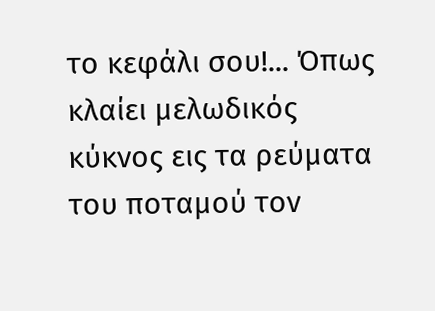το κεφάλι σου!... Όπως κλαίει μελωδικός κύκνος εις τα ρεύματα του ποταμού τον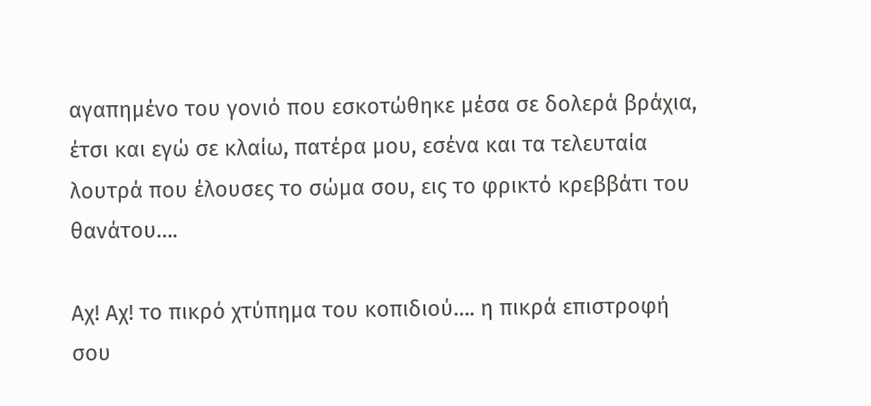αγαπημένο του γονιό που εσκοτώθηκε μέσα σε δολερά βράχια, έτσι και εγώ σε κλαίω, πατέρα μου, εσένα και τα τελευταία λουτρά που έλουσες το σώμα σου, εις το φρικτό κρεββάτι του θανάτου….

Αχ! Αχ! το πικρό χτύπημα του κοπιδιού…. η πικρά επιστροφή σου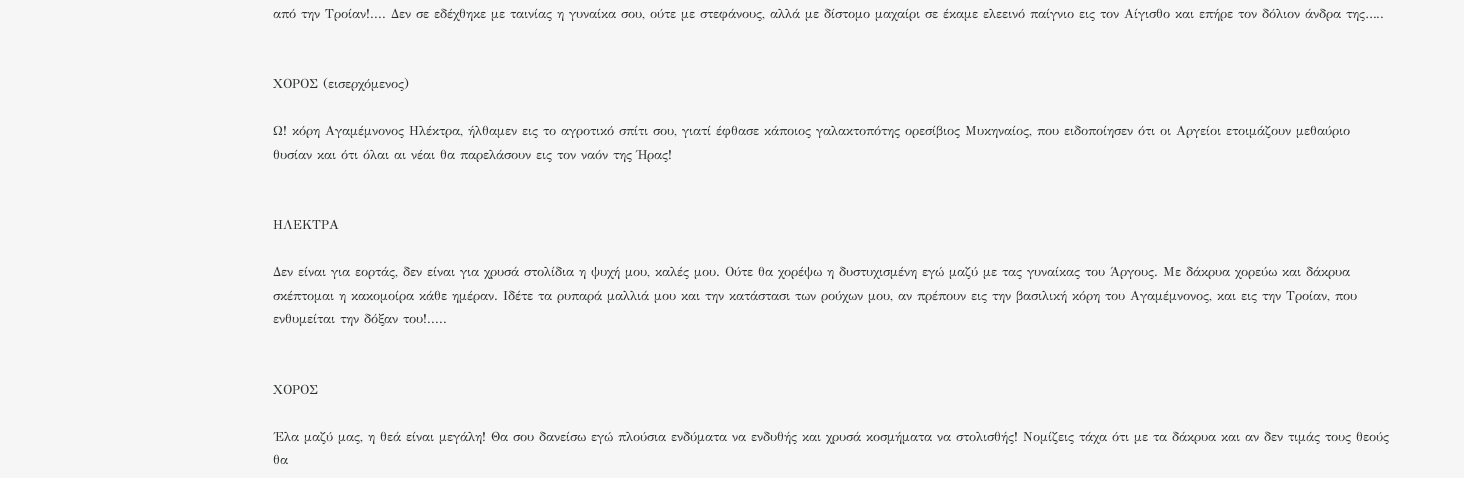από την Τροίαν!.... Δεν σε εδέχθηκε με ταινίας η γυναίκα σου, ούτε με στεφάνους, αλλά με δίστομο μαχαίρι σε έκαμε ελεεινό παίγνιο εις τον Αίγισθο και επήρε τον δόλιον άνδρα της…..


ΧΟΡΟΣ (εισερχόμενος)

Ω! κόρη Αγαμέμνονος Ηλέκτρα, ήλθαμεν εις το αγροτικό σπίτι σου, γιατί έφθασε κάποιος γαλακτοπότης ορεσίβιος Μυκηναίος, που ειδοποίησεν ότι οι Αργείοι ετοιμάζουν μεθαύριο θυσίαν και ότι όλαι αι νέαι θα παρελάσουν εις τον ναόν της Ήρας!


ΗΛΕΚΤΡΑ

Δεν είναι για εορτάς, δεν είναι για χρυσά στολίδια η ψυχή μου, καλές μου. Ούτε θα χορέψω η δυστυχισμένη εγώ μαζύ με τας γυναίκας του Άργους. Με δάκρυα χορεύω και δάκρυα σκέπτομαι η κακομοίρα κάθε ημέραν. Ιδέτε τα ρυπαρά μαλλιά μου και την κατάστασι των ρούχων μου, αν πρέπουν εις την βασιλική κόρη του Αγαμέμνονος, και εις την Τροίαν, που ενθυμείται την δόξαν του!.....


ΧΟΡΟΣ

΄Ελα μαζύ μας, η θεά είναι μεγάλη! Θα σου δανείσω εγώ πλούσια ενδύματα να ενδυθής και χρυσά κοσμήματα να στολισθής! Νομίζεις τάχα ότι με τα δάκρυα και αν δεν τιμάς τους θεούς θα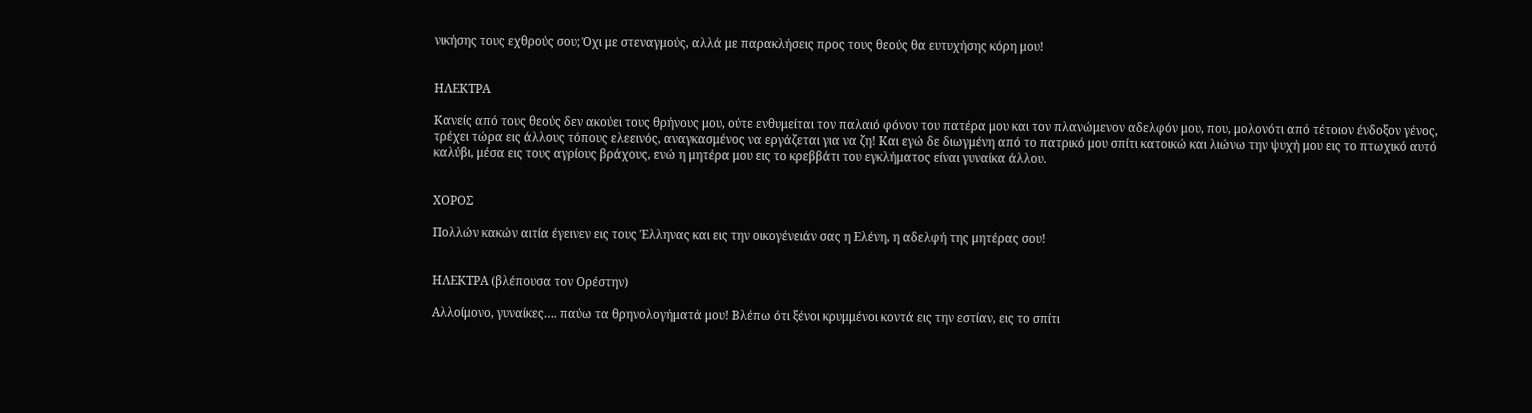νικήσης τους εχθρούς σου; Όχι με στεναγμούς, αλλά με παρακλήσεις προς τους θεούς θα ευτυχήσης κόρη μου!


ΗΛΕΚΤΡΑ

Κανείς από τους θεούς δεν ακούει τους θρήνους μου, ούτε ενθυμείται τον παλαιό φόνον του πατέρα μου και τον πλανώμενον αδελφόν μου, που, μολονότι από τέτοιον ένδοξον γένος, τρέχει τώρα εις άλλους τόπους ελεεινός, αναγκασμένος να εργάζεται για να ζη! Και εγώ δε διωγμένη από το πατρικό μου σπίτι κατοικώ και λιώνω την ψυχή μου εις το πτωχικό αυτό καλύβι, μέσα εις τους αγρίους βράχους, ενώ η μητέρα μου εις το κρεββάτι του εγκλήματος είναι γυναίκα άλλου.


ΧΟΡΟΣ

Πολλών κακών αιτία έγεινεν εις τους Έλληνας και εις την οικογένειάν σας η Ελένη, η αδελφή της μητέρας σου!


ΗΛΕΚΤΡΑ (βλέπουσα τον Ορέστην)

Αλλοίμονο, γυναίκες…. παύω τα θρηνολογήματά μου! Βλέπω ότι ξένοι κρυμμένοι κοντά εις την εστίαν, εις το σπίτι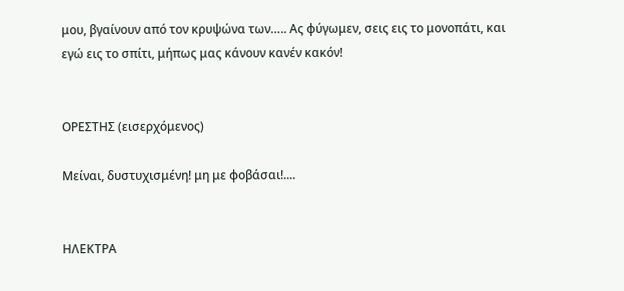μου, βγαίνουν από τον κρυψώνα των….. Ας φύγωμεν, σεις εις το μονοπάτι, και εγώ εις το σπίτι, μήπως μας κάνουν κανέν κακόν!


ΟΡΕΣΤΗΣ (εισερχόμενος)

Μείναι, δυστυχισμένη! μη με φοβάσαι!....


ΗΛΕΚΤΡΑ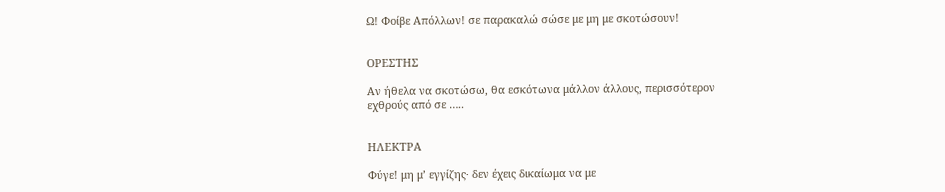Ω! Φοίβε Απόλλων! σε παρακαλώ σώσε με μη με σκοτώσουν!


ΟΡΕΣΤΗΣ

Αν ήθελα να σκοτώσω, θα εσκότωνα μάλλον άλλους, περισσότερον εχθρούς από σε …..


ΗΛΕΚΤΡΑ

Φύγε! μη μ’ εγγίζης∙ δεν έχεις δικαίωμα να με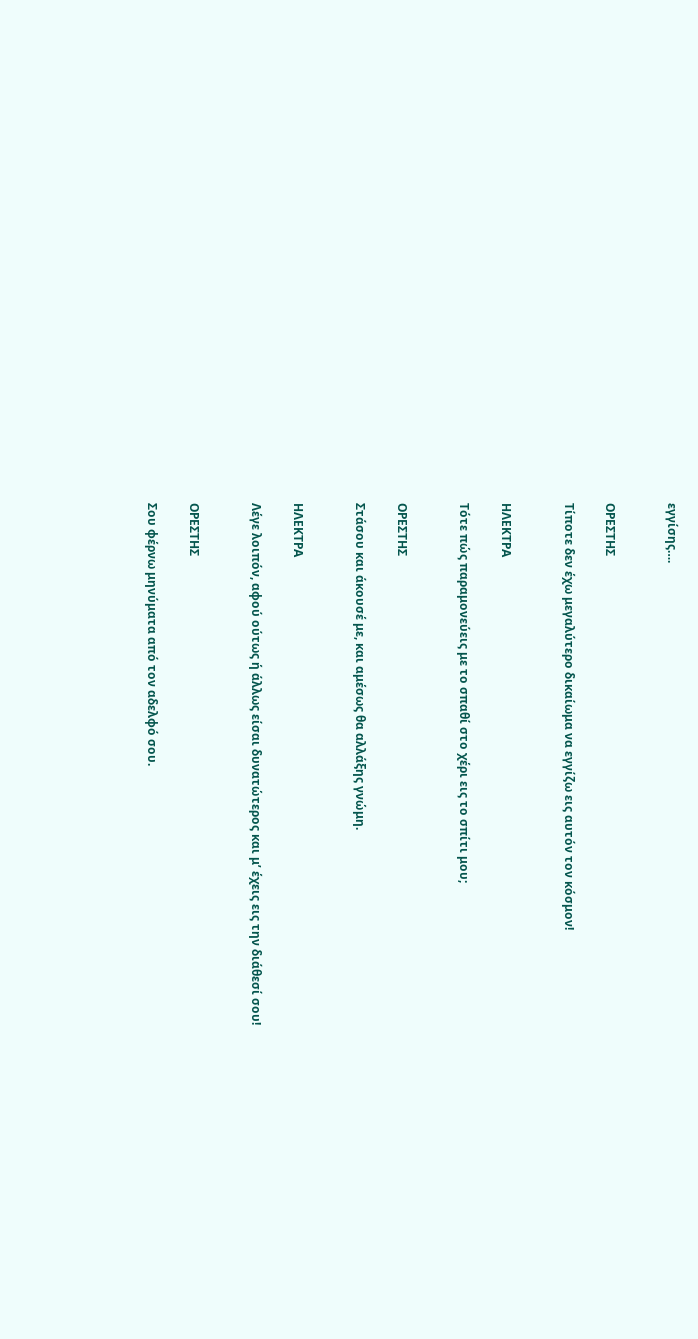εγγίσης….


ΟΡΕΣΤΗΣ

Τίποτε δεν έχω μεγαλύτερο δικαίωμα να εγγίζω εις αυτόν τον κόσμον!


ΗΛΕΚΤΡΑ

Τότε πώς παραμονεύεις με το σπαθί στο χέρι εις το σπίτι μου;


ΟΡΕΣΤΗΣ

Στάσου και άκουσέ με, και αμέσως θα αλλάξης γνώμη.


ΗΛΕΚΤΡΑ

Λέγε λοιπόν, αφού ούτως ή άλλως είσαι δυνατώτερος και μ’ έχεις εις την διάθεσί σου!


ΟΡΕΣΤΗΣ

Σου φέρνω μηνύματα από τον αδελφό σου.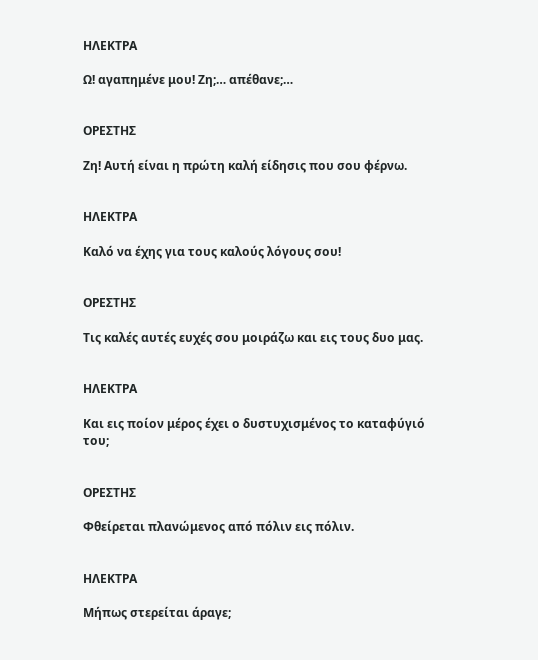ΗΛΕΚΤΡΑ

Ω! αγαπημένε μου! Ζη;… απέθανε;…


ΟΡΕΣΤΗΣ

Ζη! Αυτή είναι η πρώτη καλή είδησις που σου φέρνω.


ΗΛΕΚΤΡΑ

Καλό να έχης για τους καλούς λόγους σου!


ΟΡΕΣΤΗΣ

Τις καλές αυτές ευχές σου μοιράζω και εις τους δυο μας.


ΗΛΕΚΤΡΑ

Και εις ποίον μέρος έχει ο δυστυχισμένος το καταφύγιό του;


ΟΡΕΣΤΗΣ

Φθείρεται πλανώμενος από πόλιν εις πόλιν.


ΗΛΕΚΤΡΑ

Μήπως στερείται άραγε;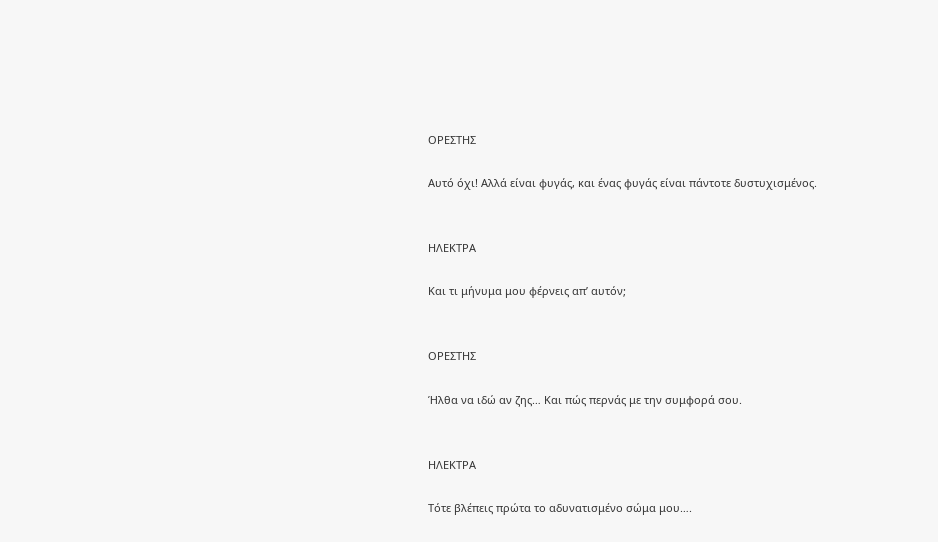ΟΡΕΣΤΗΣ

Αυτό όχι! Αλλά είναι φυγάς, και ένας φυγάς είναι πάντοτε δυστυχισμένος.


ΗΛΕΚΤΡΑ

Και τι μήνυμα μου φέρνεις απ’ αυτόν;


ΟΡΕΣΤΗΣ

Ήλθα να ιδώ αν ζης… Και πώς περνάς με την συμφορά σου.


ΗΛΕΚΤΡΑ

Τότε βλέπεις πρώτα το αδυνατισμένο σώμα μου….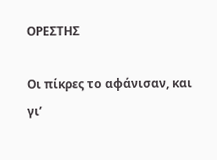ΟΡΕΣΤΗΣ

Οι πίκρες το αφάνισαν, και γι’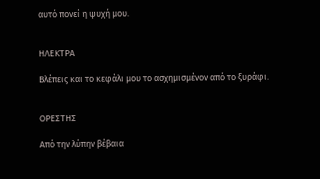αυτό πονεί η ψυχή μου.


ΗΛΕΚΤΡΑ

Βλέπεις και το κεφάλι μου το ασχημισμένον από το ξυράφι.


ΟΡΕΣΤΗΣ

Από την λύπην βέβαια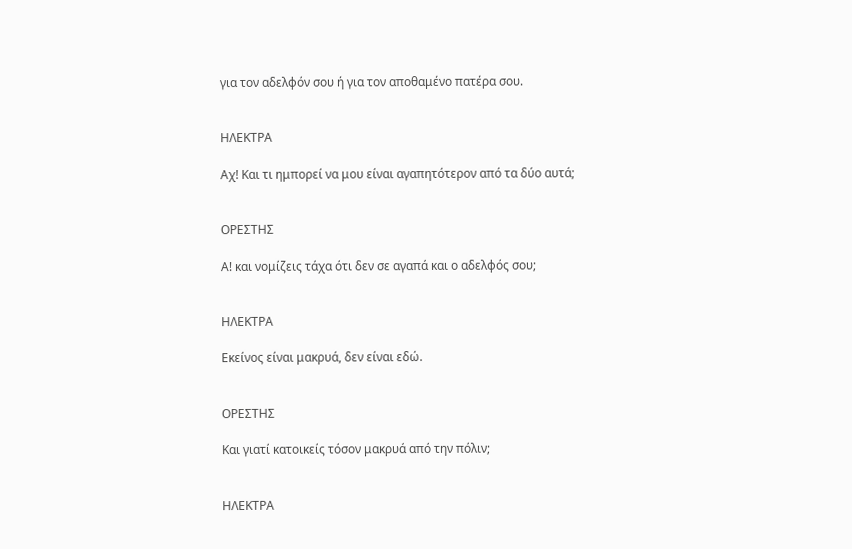για τον αδελφόν σου ή για τον αποθαμένο πατέρα σου.


ΗΛΕΚΤΡΑ

Αχ! Και τι ημπορεί να μου είναι αγαπητότερον από τα δύο αυτά;


ΟΡΕΣΤΗΣ

Α! και νομίζεις τάχα ότι δεν σε αγαπά και ο αδελφός σου;


ΗΛΕΚΤΡΑ

Εκείνος είναι μακρυά, δεν είναι εδώ.


ΟΡΕΣΤΗΣ

Και γιατί κατοικείς τόσον μακρυά από την πόλιν;


ΗΛΕΚΤΡΑ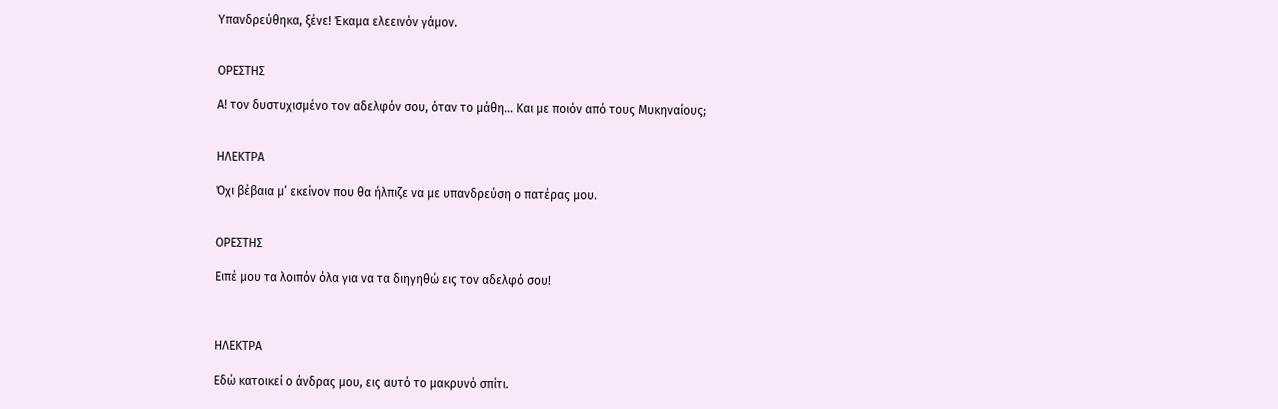Υπανδρεύθηκα, ξένε! Έκαμα ελεεινόν γάμον.


ΟΡΕΣΤΗΣ

Α! τον δυστυχισμένο τον αδελφόν σου, όταν το μάθη… Και με ποιόν από τους Μυκηναίους;


ΗΛΕΚΤΡΑ

Όχι βέβαια μ’ εκείνον που θα ήλπιζε να με υπανδρεύση ο πατέρας μου.


ΟΡΕΣΤΗΣ

Ειπέ μου τα λοιπόν όλα για να τα διηγηθώ εις τον αδελφό σου!



ΗΛΕΚΤΡΑ

Εδώ κατοικεί ο άνδρας μου, εις αυτό το μακρυνό σπίτι.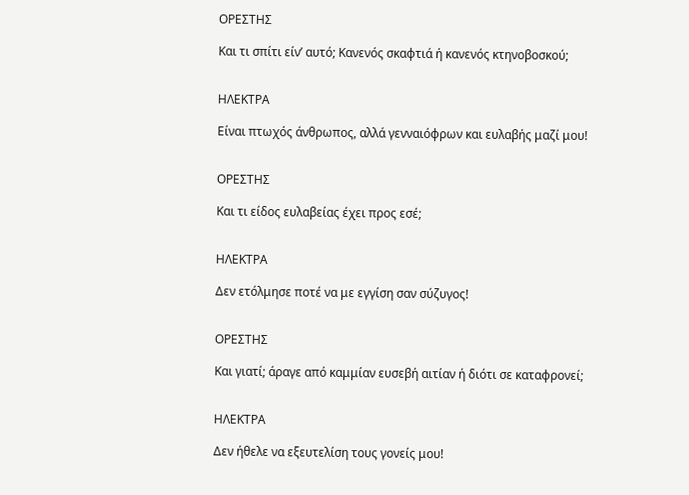ΟΡΕΣΤΗΣ

Και τι σπίτι είν’ αυτό; Κανενός σκαφτιά ή κανενός κτηνοβοσκού;


ΗΛΕΚΤΡΑ

Είναι πτωχός άνθρωπος, αλλά γενναιόφρων και ευλαβής μαζί μου!


ΟΡΕΣΤΗΣ

Και τι είδος ευλαβείας έχει προς εσέ;


ΗΛΕΚΤΡΑ

Δεν ετόλμησε ποτέ να με εγγίση σαν σύζυγος!


ΟΡΕΣΤΗΣ

Και γιατί; άραγε από καμμίαν ευσεβή αιτίαν ή διότι σε καταφρονεί;


ΗΛΕΚΤΡΑ

Δεν ήθελε να εξευτελίση τους γονείς μου!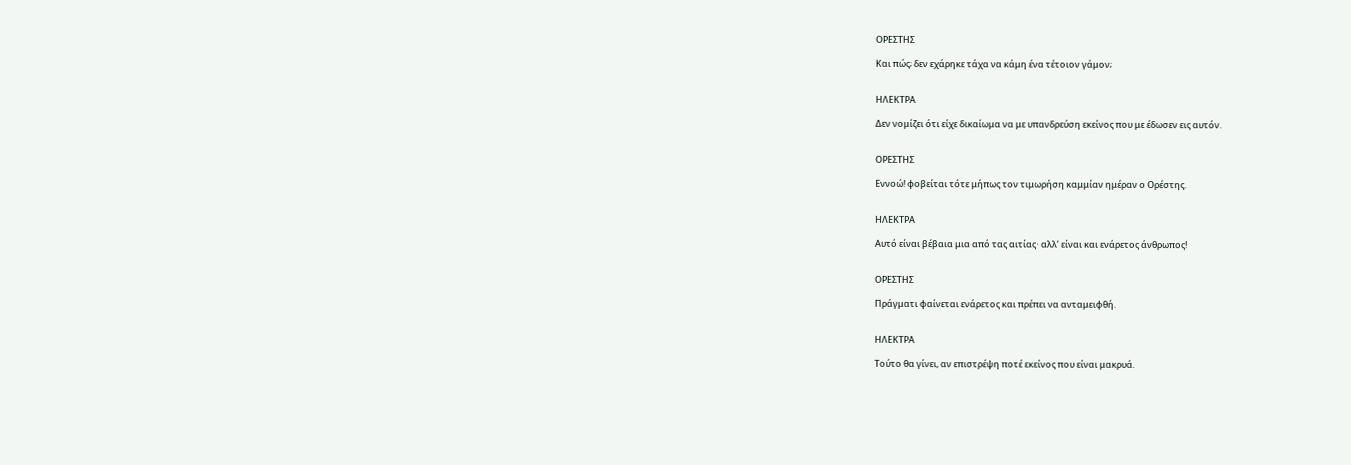ΟΡΕΣΤΗΣ

Και πώς; δεν εχάρηκε τάχα να κάμη ένα τέτοιον γάμον;


ΗΛΕΚΤΡΑ

Δεν νομίζει ότι είχε δικαίωμα να με υπανδρεύση εκείνος που με έδωσεν εις αυτόν.


ΟΡΕΣΤΗΣ

Εννοώ! φοβείται τότε μήπως τον τιμωρήση καμμίαν ημέραν ο Ορέστης.


ΗΛΕΚΤΡΑ

Αυτό είναι βέβαια μια από τας αιτίας∙ αλλ’ είναι και ενάρετος άνθρωπος!


ΟΡΕΣΤΗΣ

Πράγματι φαίνεται ενάρετος και πρέπει να ανταμειφθή.


ΗΛΕΚΤΡΑ

Τούτο θα γίνει, αν επιστρέψη ποτέ εκείνος που είναι μακρυά.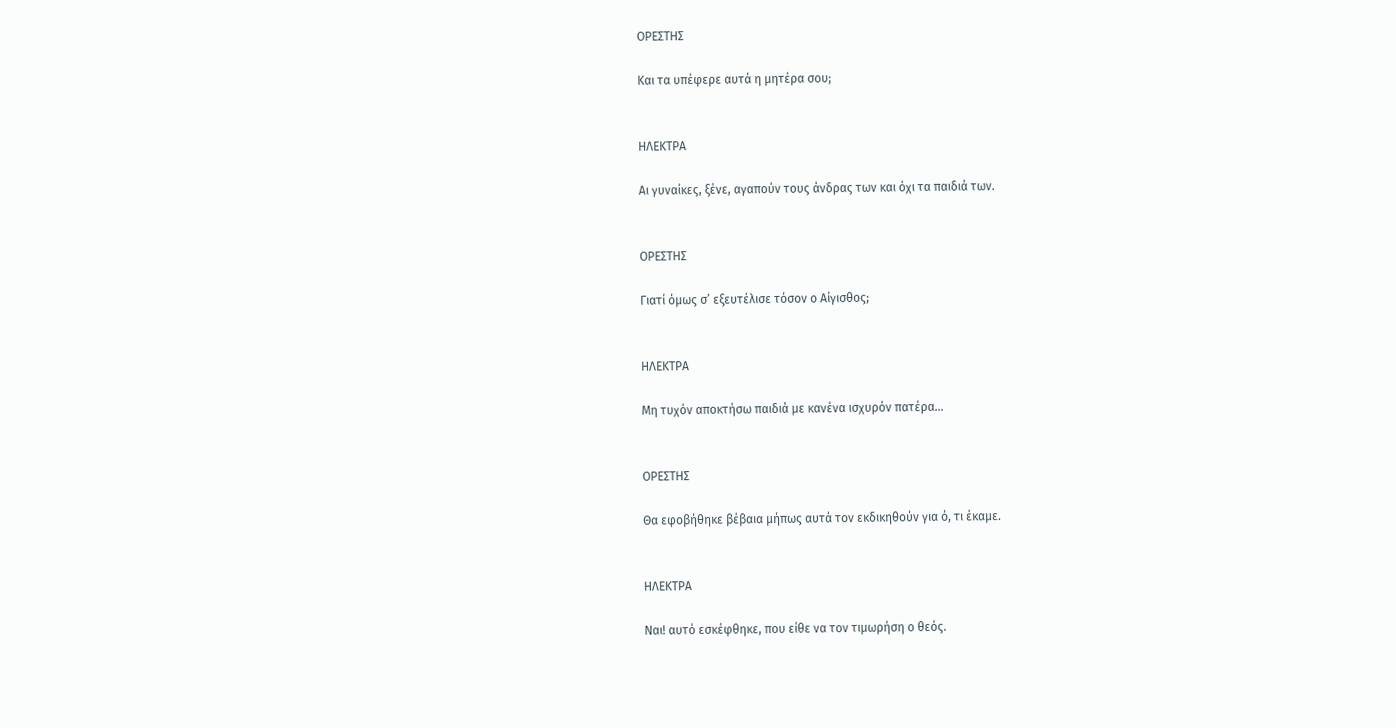ΟΡΕΣΤΗΣ

Και τα υπέφερε αυτά η μητέρα σου;


ΗΛΕΚΤΡΑ

Αι γυναίκες, ξένε, αγαπούν τους άνδρας των και όχι τα παιδιά των.


ΟΡΕΣΤΗΣ

Γιατί όμως σ’ εξευτέλισε τόσον ο Αίγισθος;


ΗΛΕΚΤΡΑ

Μη τυχόν αποκτήσω παιδιά με κανένα ισχυρόν πατέρα…


ΟΡΕΣΤΗΣ

Θα εφοβήθηκε βέβαια μήπως αυτά τον εκδικηθούν για ό, τι έκαμε.


ΗΛΕΚΤΡΑ

Ναι! αυτό εσκέφθηκε, που είθε να τον τιμωρήση ο θεός.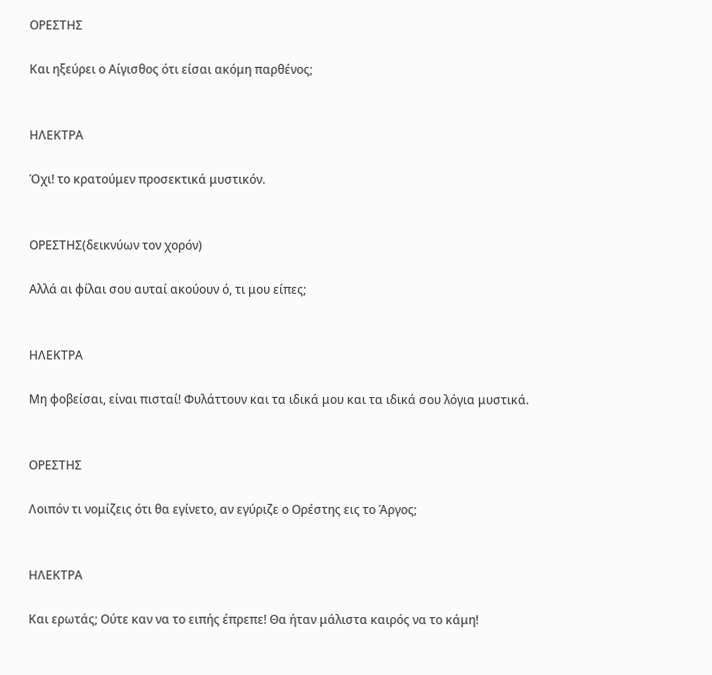ΟΡΕΣΤΗΣ

Και ηξεύρει ο Αίγισθος ότι είσαι ακόμη παρθένος;


ΗΛΕΚΤΡΑ

Όχι! το κρατούμεν προσεκτικά μυστικόν.


ΟΡΕΣΤΗΣ(δεικνύων τον χορόν)

Αλλά αι φίλαι σου αυταί ακούουν ό, τι μου είπες;


ΗΛΕΚΤΡΑ

Μη φοβείσαι, είναι πισταί! Φυλάττουν και τα ιδικά μου και τα ιδικά σου λόγια μυστικά.


ΟΡΕΣΤΗΣ

Λοιπόν τι νομίζεις ότι θα εγίνετο, αν εγύριζε ο Ορέστης εις το Άργος;


ΗΛΕΚΤΡΑ

Και ερωτάς; Ούτε καν να το ειπής έπρεπε! Θα ήταν μάλιστα καιρός να το κάμη!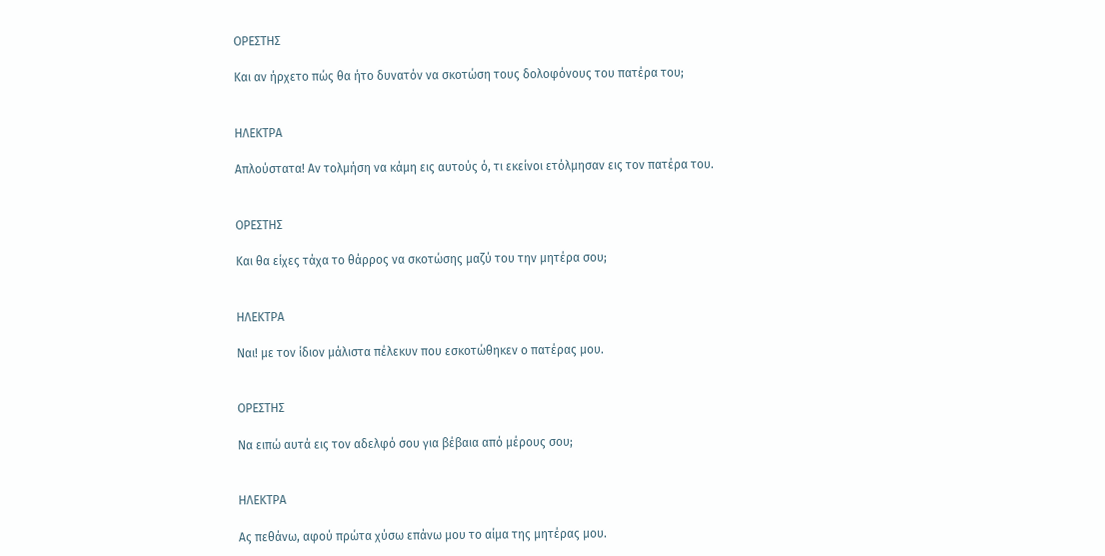ΟΡΕΣΤΗΣ

Και αν ήρχετο πώς θα ήτο δυνατόν να σκοτώση τους δολοφόνους του πατέρα του;


ΗΛΕΚΤΡΑ

Απλούστατα! Αν τολμήση να κάμη εις αυτούς ό, τι εκείνοι ετόλμησαν εις τον πατέρα του.


ΟΡΕΣΤΗΣ

Και θα είχες τάχα το θάρρος να σκοτώσης μαζύ του την μητέρα σου;


ΗΛΕΚΤΡΑ

Ναι! με τον ίδιον μάλιστα πέλεκυν που εσκοτώθηκεν ο πατέρας μου.


ΟΡΕΣΤΗΣ

Να ειπώ αυτά εις τον αδελφό σου για βέβαια από μέρους σου;


ΗΛΕΚΤΡΑ

Ας πεθάνω, αφού πρώτα χύσω επάνω μου το αίμα της μητέρας μου.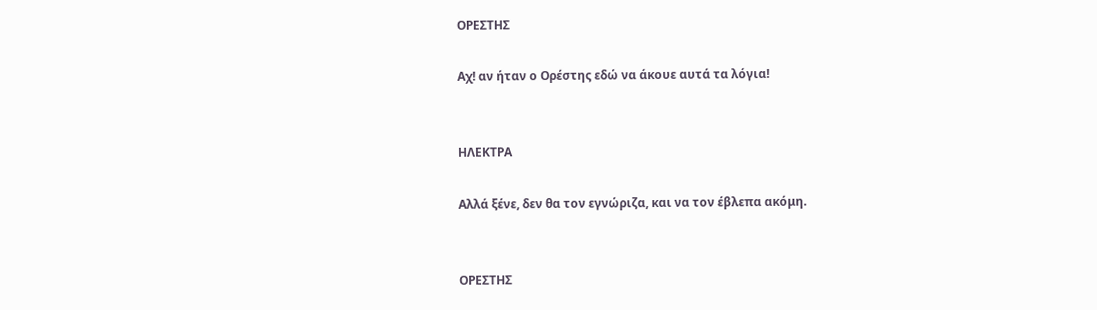ΟΡΕΣΤΗΣ

Αχ! αν ήταν ο Ορέστης εδώ να άκουε αυτά τα λόγια!


ΗΛΕΚΤΡΑ

Αλλά ξένε, δεν θα τον εγνώριζα, και να τον έβλεπα ακόμη.


ΟΡΕΣΤΗΣ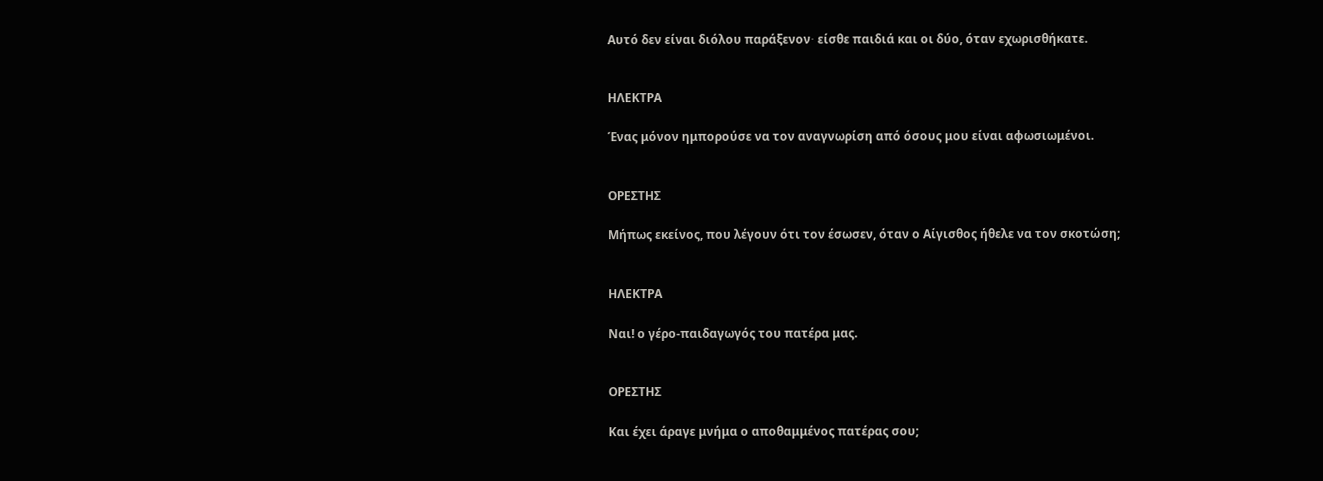Αυτό δεν είναι διόλου παράξενον∙ είσθε παιδιά και οι δύο, όταν εχωρισθήκατε.


ΗΛΕΚΤΡΑ

Ένας μόνον ημπορούσε να τον αναγνωρίση από όσους μου είναι αφωσιωμένοι.


ΟΡΕΣΤΗΣ

Μήπως εκείνος, που λέγουν ότι τον έσωσεν, όταν ο Αίγισθος ήθελε να τον σκοτώση;


ΗΛΕΚΤΡΑ

Ναι! ο γέρο-παιδαγωγός του πατέρα μας.


ΟΡΕΣΤΗΣ

Και έχει άραγε μνήμα ο αποθαμμένος πατέρας σου;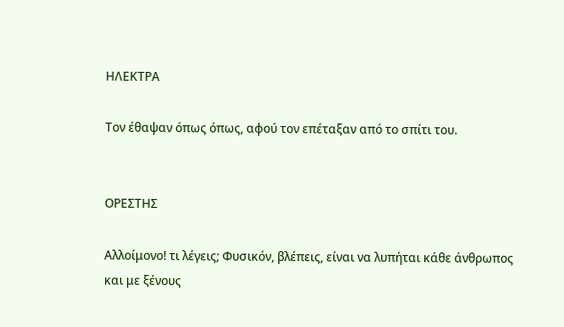ΗΛΕΚΤΡΑ

Τον έθαψαν όπως όπως, αφού τον επέταξαν από το σπίτι του.


ΟΡΕΣΤΗΣ

Αλλοίμονο! τι λέγεις; Φυσικόν, βλέπεις, είναι να λυπήται κάθε άνθρωπος και με ξένους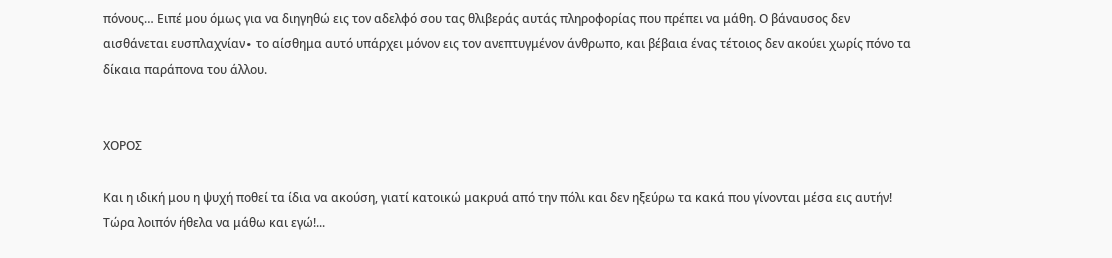πόνους… Ειπέ μου όμως για να διηγηθώ εις τον αδελφό σου τας θλιβεράς αυτάς πληροφορίας που πρέπει να μάθη. Ο βάναυσος δεν αισθάνεται ευσπλαχνίαν∙ το αίσθημα αυτό υπάρχει μόνον εις τον ανεπτυγμένον άνθρωπο, και βέβαια ένας τέτοιος δεν ακούει χωρίς πόνο τα δίκαια παράπονα του άλλου.


ΧΟΡΟΣ

Και η ιδική μου η ψυχή ποθεί τα ίδια να ακούση, γιατί κατοικώ μακρυά από την πόλι και δεν ηξεύρω τα κακά που γίνονται μέσα εις αυτήν! Τώρα λοιπόν ήθελα να μάθω και εγώ!...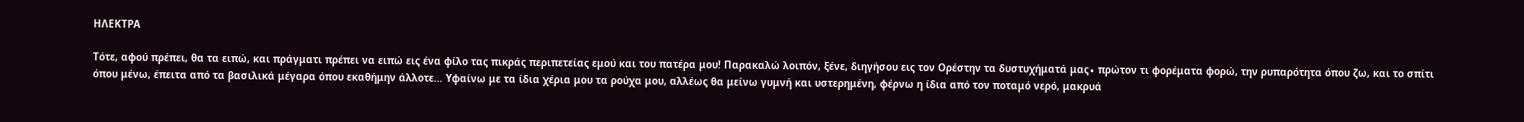ΗΛΕΚΤΡΑ

Τότε, αφού πρέπει, θα τα ειπώ, και πράγματι πρέπει να ειπώ εις ένα φίλο τας πικράς περιπετείας εμού και του πατέρα μου! Παρακαλώ λοιπόν, ξένε, διηγήσου εις τον Ορέστην τα δυστυχήματά μας∙ πρώτον τι φορέματα φορώ, την ρυπαρότητα όπου ζω, και το σπίτι όπου μένω, έπειτα από τα βασιλικά μέγαρα όπου εκαθήμην άλλοτε… Υφαίνω με τα ίδια χέρια μου τα ρούχα μου, αλλέως θα μείνω γυμνή και υστερημένη, φέρνω η ίδια από τον ποταμό νερό, μακρυά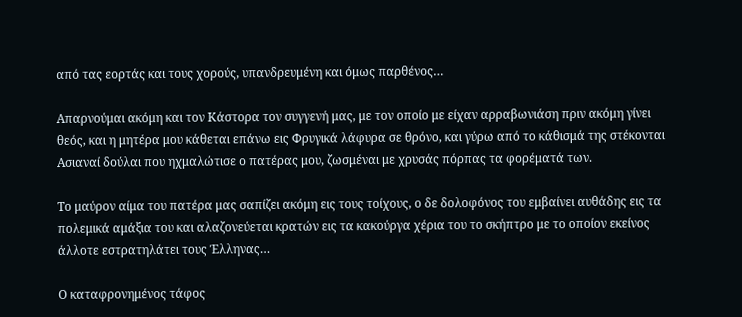από τας εορτάς και τους χορούς, υπανδρευμένη και όμως παρθένος…

Απαρνούμαι ακόμη και τον Κάστορα τον συγγενή μας, με τον οποίο με είχαν αρραβωνιάση πριν ακόμη γίνει θεός, και η μητέρα μου κάθεται επάνω εις Φρυγικά λάφυρα σε θρόνο, και γύρω από το κάθισμά της στέκονται Ασιαναί δούλαι που ηχμαλώτισε ο πατέρας μου, ζωσμέναι με χρυσάς πόρπας τα φορέματά των.

Το μαύρον αίμα του πατέρα μας σαπίζει ακόμη εις τους τοίχους, ο δε δολοφόνος του εμβαίνει αυθάδης εις τα πολεμικά αμάξια του και αλαζονεύεται κρατών εις τα κακούργα χέρια του το σκήπτρο με το οποίον εκείνος άλλοτε εστρατηλάτει τους Έλληνας…

Ο καταφρονημένος τάφος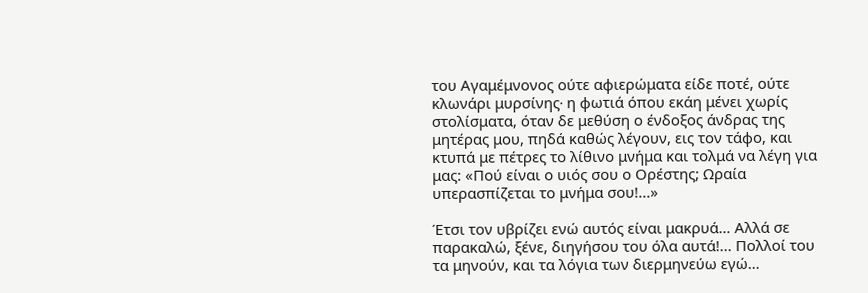του Αγαμέμνονος ούτε αφιερώματα είδε ποτέ, ούτε κλωνάρι μυρσίνης∙ η φωτιά όπου εκάη μένει χωρίς στολίσματα, όταν δε μεθύση ο ένδοξος άνδρας της μητέρας μου, πηδά καθώς λέγουν, εις τον τάφο, και κτυπά με πέτρες το λίθινο μνήμα και τολμά να λέγη για μας: «Πού είναι ο υιός σου ο Ορέστης; Ωραία υπερασπίζεται το μνήμα σου!...»

Έτσι τον υβρίζει ενώ αυτός είναι μακρυά… Αλλά σε παρακαλώ, ξένε, διηγήσου του όλα αυτά!... Πολλοί του τα μηνούν, και τα λόγια των διερμηνεύω εγώ…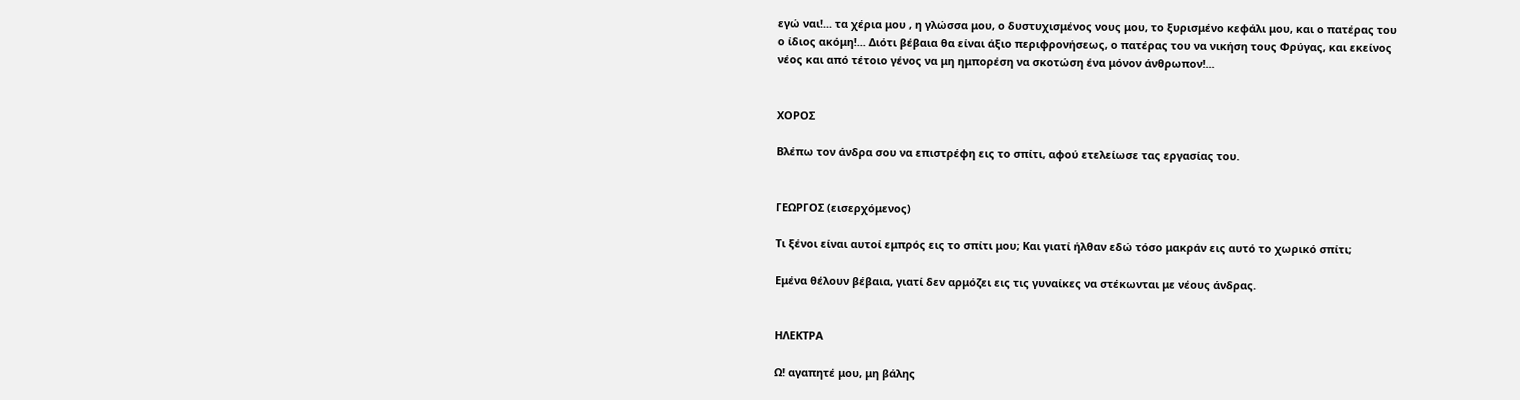εγώ ναι!... τα χέρια μου , η γλώσσα μου, ο δυστυχισμένος νους μου, το ξυρισμένο κεφάλι μου, και ο πατέρας του ο ίδιος ακόμη!... Διότι βέβαια θα είναι άξιο περιφρονήσεως, ο πατέρας του να νικήση τους Φρύγας, και εκείνος νέος και από τέτοιο γένος να μη ημπορέση να σκοτώση ένα μόνον άνθρωπον!...


ΧΟΡΟΣ

Βλέπω τον άνδρα σου να επιστρέφη εις το σπίτι, αφού ετελείωσε τας εργασίας του.


ΓΕΩΡΓΟΣ (εισερχόμενος)

Τι ξένοι είναι αυτοί εμπρός εις το σπίτι μου; Και γιατί ήλθαν εδώ τόσο μακράν εις αυτό το χωρικό σπίτι;

Εμένα θέλουν βέβαια, γιατί δεν αρμόζει εις τις γυναίκες να στέκωνται με νέους άνδρας.


ΗΛΕΚΤΡΑ

Ω! αγαπητέ μου, μη βάλης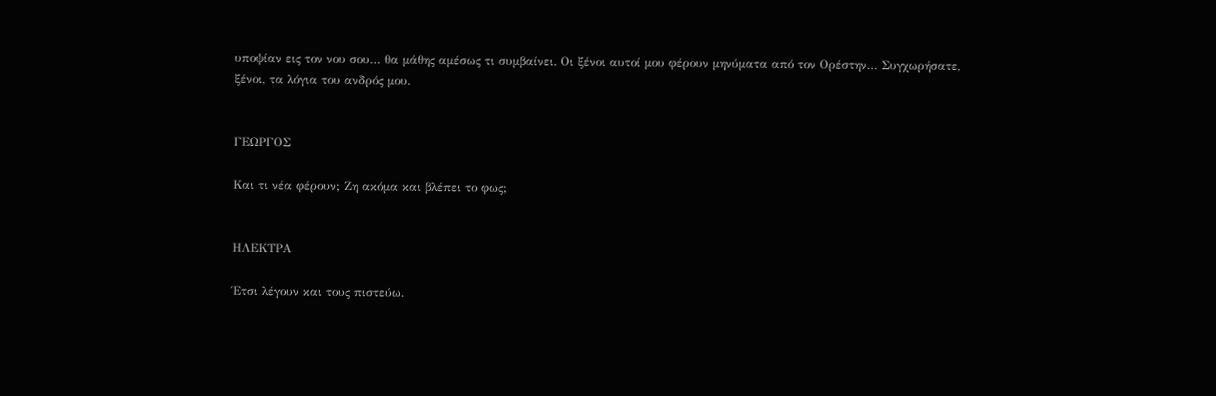υποψίαν εις τον νου σου… θα μάθης αμέσως τι συμβαίνει. Οι ξένοι αυτοί μου φέρουν μηνύματα από τον Ορέστην… Συγχωρήσατε, ξένοι, τα λόγια του ανδρός μου.


ΓΕΩΡΓΟΣ

Και τι νέα φέρουν; Ζη ακόμα και βλέπει το φως;


ΗΛΕΚΤΡΑ

Έτσι λέγουν και τους πιστεύω.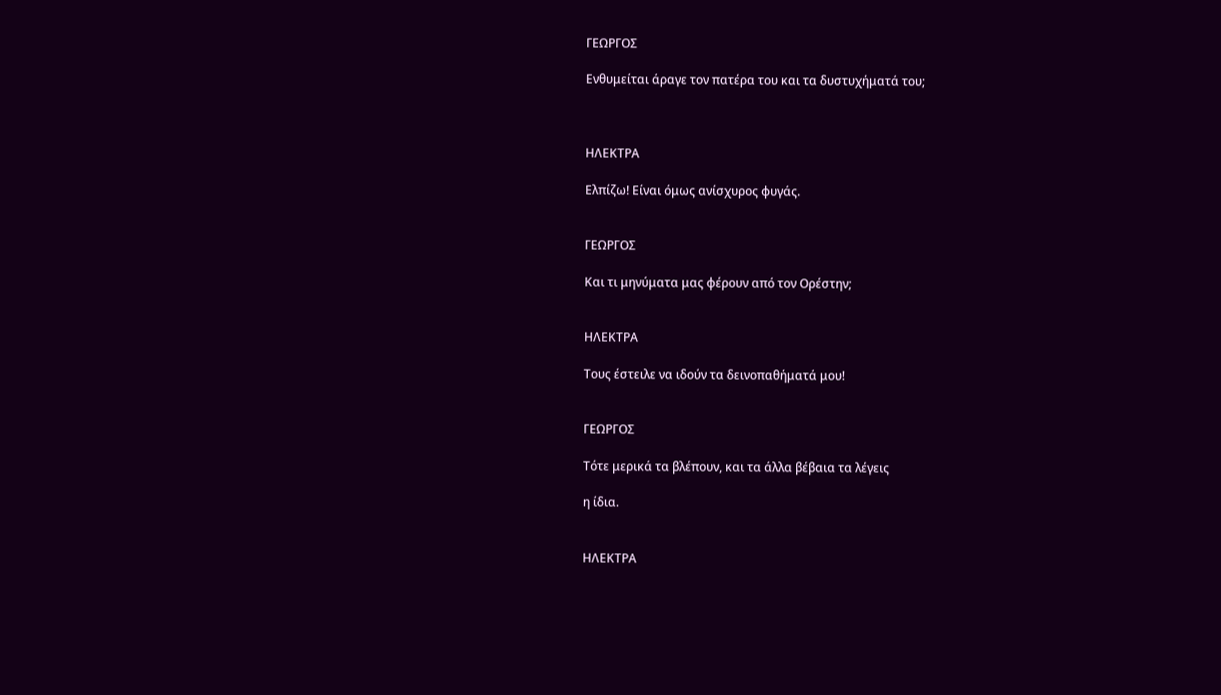ΓΕΩΡΓΟΣ

Ενθυμείται άραγε τον πατέρα του και τα δυστυχήματά του;



ΗΛΕΚΤΡΑ

Ελπίζω! Είναι όμως ανίσχυρος φυγάς.


ΓΕΩΡΓΟΣ

Και τι μηνύματα μας φέρουν από τον Ορέστην;


ΗΛΕΚΤΡΑ

Τους έστειλε να ιδούν τα δεινοπαθήματά μου!


ΓΕΩΡΓΟΣ

Τότε μερικά τα βλέπουν, και τα άλλα βέβαια τα λέγεις

η ίδια.


ΗΛΕΚΤΡΑ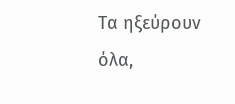Τα ηξεύρουν όλα,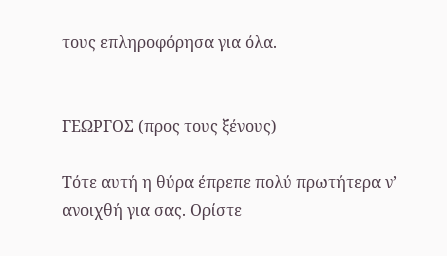τους επληροφόρησα για όλα.


ΓΕΩΡΓΟΣ (προς τους ξένους)

Τότε αυτή η θύρα έπρεπε πολύ πρωτήτερα ν’ ανοιχθή για σας. Ορίστε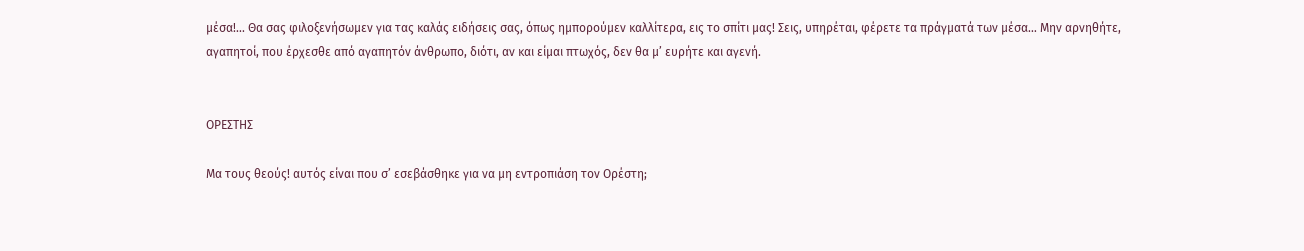μέσα!... Θα σας φιλοξενήσωμεν για τας καλάς ειδήσεις σας, όπως ημπορούμεν καλλίτερα, εις το σπίτι μας! Σεις, υπηρέται, φέρετε τα πράγματά των μέσα… Μην αρνηθήτε, αγαπητοί, που έρχεσθε από αγαπητόν άνθρωπο, διότι, αν και είμαι πτωχός, δεν θα μ’ ευρήτε και αγενή.


ΟΡΕΣΤΗΣ

Μα τους θεούς! αυτός είναι που σ’ εσεβάσθηκε για να μη εντροπιάση τον Ορέστη;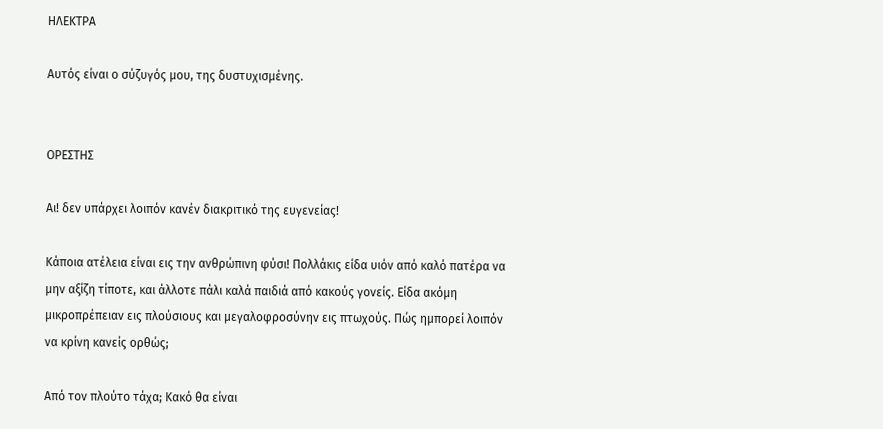ΗΛΕΚΤΡΑ

Αυτός είναι ο σύζυγός μου, της δυστυχισμένης.


ΟΡΕΣΤΗΣ

Αι! δεν υπάρχει λοιπόν κανέν διακριτικό της ευγενείας!

Κάποια ατέλεια είναι εις την ανθρώπινη φύσι! Πολλάκις είδα υιόν από καλό πατέρα να μην αξίζη τίποτε, και άλλοτε πάλι καλά παιδιά από κακούς γονείς. Είδα ακόμη μικροπρέπειαν εις πλούσιους και μεγαλοφροσύνην εις πτωχούς. Πώς ημπορεί λοιπόν να κρίνη κανείς ορθώς;

Από τον πλούτο τάχα; Kακό θα είναι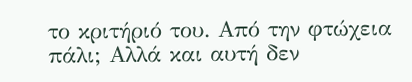το κριτήριό του. Από την φτώχεια πάλι; Aλλά και αυτή δεν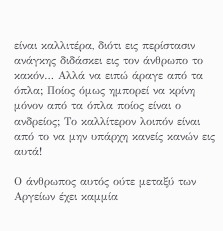είναι καλλιτέρα, διότι εις περίστασιν ανάγκης διδάσκει εις τον άνθρωπο το κακόν… Αλλά να ειπώ άραγε από τα όπλα; Ποίος όμως ημπορεί να κρίνη μόνον από τα όπλα ποίος είναι ο ανδρείος; Το καλλίτερον λοιπόν είναι από το να μην υπάρχη κανείς κανών εις αυτά!

Ο άνθρωπος αυτός ούτε μεταξύ των Αργείων έχει καμμία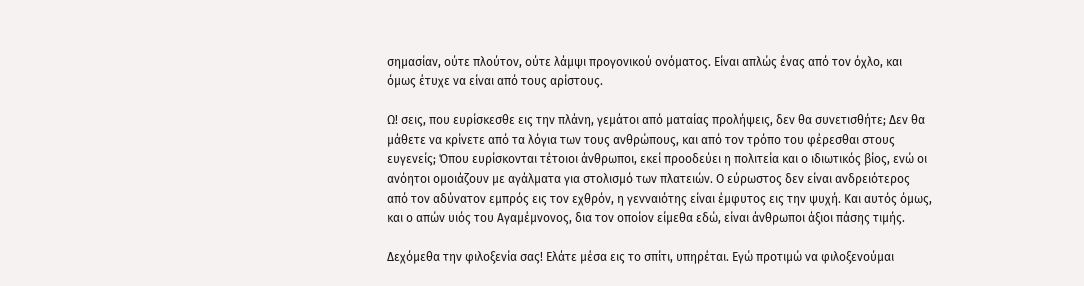σημασίαν, ούτε πλούτον, ούτε λάμψι προγονικού ονόματος. Είναι απλώς ένας από τον όχλο, και όμως έτυχε να είναι από τους αρίστους.

Ω! σεις, που ευρίσκεσθε εις την πλάνη, γεμάτοι από ματαίας προλήψεις, δεν θα συνετισθήτε; Δεν θα μάθετε να κρίνετε από τα λόγια των τους ανθρώπους, και από τον τρόπο του φέρεσθαι στους ευγενείς; Όπου ευρίσκονται τέτοιοι άνθρωποι, εκεί προοδεύει η πολιτεία και ο ιδιωτικός βίος, ενώ οι ανόητοι ομοιάζουν με αγάλματα για στολισμό των πλατειών. Ο εύρωστος δεν είναι ανδρειότερος από τον αδύνατον εμπρός εις τον εχθρόν, η γενναιότης είναι έμφυτος εις την ψυχή. Και αυτός όμως, και ο απών υιός του Αγαμέμνονος, δια τον οποίον είμεθα εδώ, είναι άνθρωποι άξιοι πάσης τιμής.

Δεχόμεθα την φιλοξενία σας! Ελάτε μέσα εις το σπίτι, υπηρέται. Εγώ προτιμώ να φιλοξενούμαι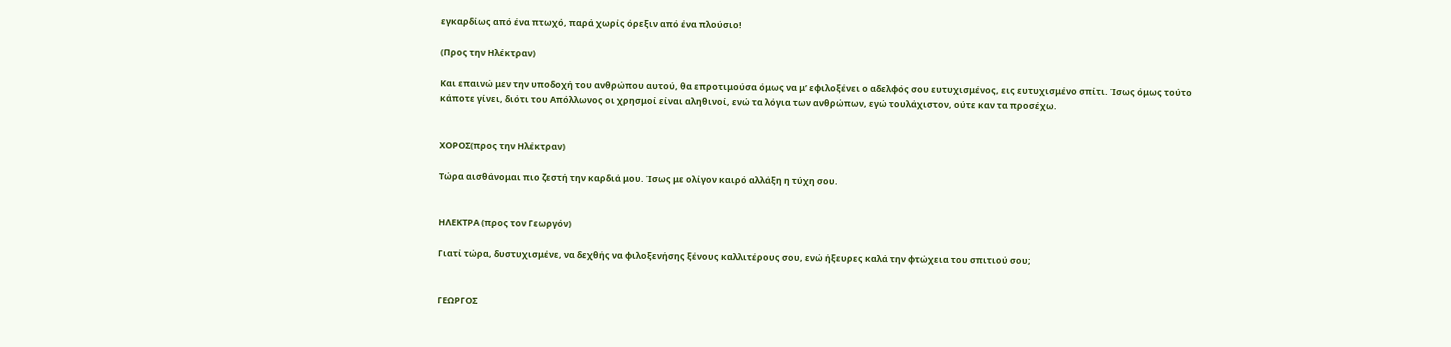εγκαρδίως από ένα πτωχό, παρά χωρίς όρεξιν από ένα πλούσιο!

(Προς την Ηλέκτραν)

Και επαινώ μεν την υποδοχή του ανθρώπου αυτού, θα επροτιμούσα όμως να μ’ εφιλοξένει ο αδελφός σου ευτυχισμένος, εις ευτυχισμένο σπίτι. Ίσως όμως τούτο κάποτε γίνει, διότι του Απόλλωνος οι χρησμοί είναι αληθινοί, ενώ τα λόγια των ανθρώπων, εγώ τουλάχιστον, ούτε καν τα προσέχω.


ΧΟΡΟΣ(προς την Ηλέκτραν)

Τώρα αισθάνομαι πιο ζεστή την καρδιά μου. Ίσως με ολίγον καιρό αλλάξη η τύχη σου.


ΗΛΕΚΤΡΑ (προς τον Γεωργόν)

Γιατί τώρα, δυστυχισμένε, να δεχθής να φιλοξενήσης ξένους καλλιτέρους σου, ενώ ήξευρες καλά την φτώχεια του σπιτιού σου;


ΓΕΩΡΓΟΣ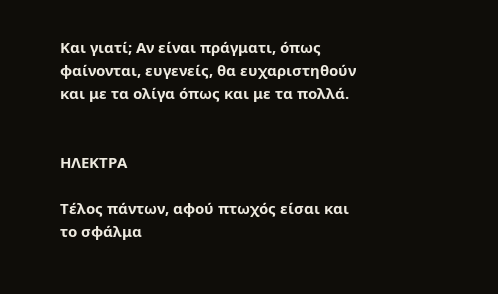Και γιατί; Αν είναι πράγματι, όπως φαίνονται, ευγενείς, θα ευχαριστηθούν και με τα ολίγα όπως και με τα πολλά.


ΗΛΕΚΤΡΑ

Τέλος πάντων, αφού πτωχός είσαι και το σφάλμα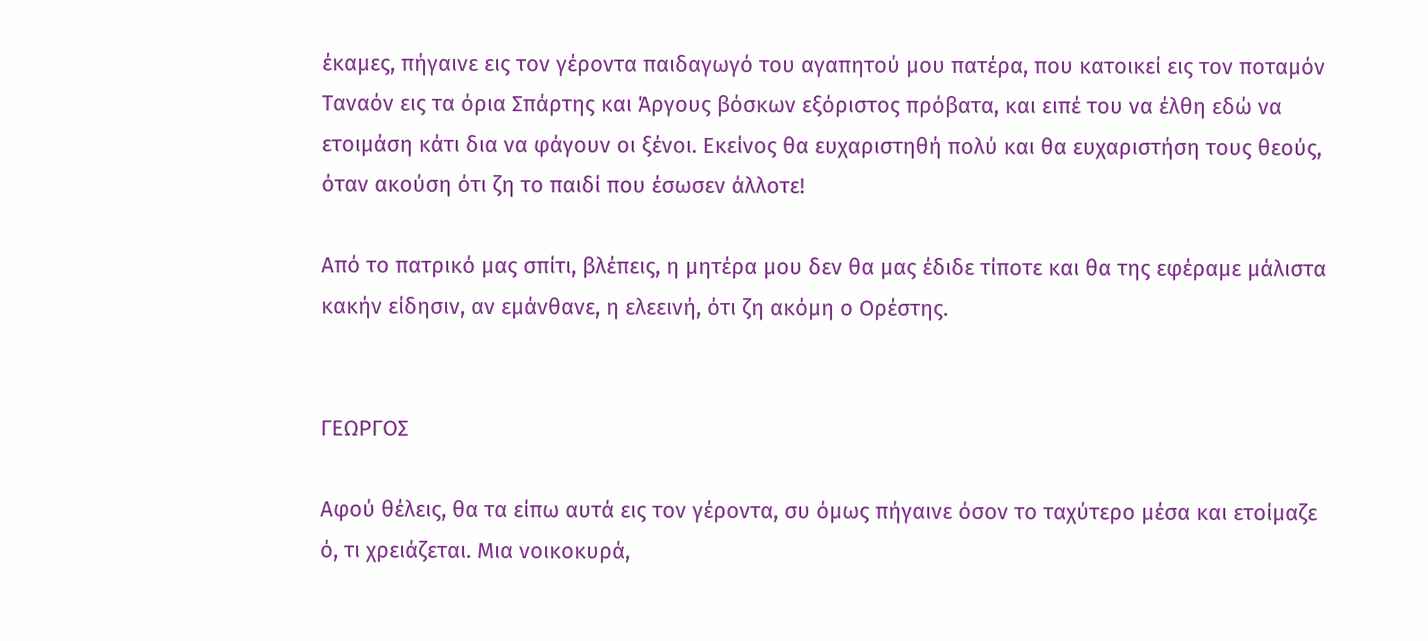έκαμες, πήγαινε εις τον γέροντα παιδαγωγό του αγαπητού μου πατέρα, που κατοικεί εις τον ποταμόν Ταναόν εις τα όρια Σπάρτης και Άργους βόσκων εξόριστος πρόβατα, και ειπέ του να έλθη εδώ να ετοιμάση κάτι δια να φάγουν οι ξένοι. Εκείνος θα ευχαριστηθή πολύ και θα ευχαριστήση τους θεούς, όταν ακούση ότι ζη το παιδί που έσωσεν άλλοτε!

Από το πατρικό μας σπίτι, βλέπεις, η μητέρα μου δεν θα μας έδιδε τίποτε και θα της εφέραμε μάλιστα κακήν είδησιν, αν εμάνθανε, η ελεεινή, ότι ζη ακόμη ο Ορέστης.


ΓΕΩΡΓΟΣ

Αφού θέλεις, θα τα είπω αυτά εις τον γέροντα, συ όμως πήγαινε όσον το ταχύτερο μέσα και ετοίμαζε ό, τι χρειάζεται. Μια νοικοκυρά,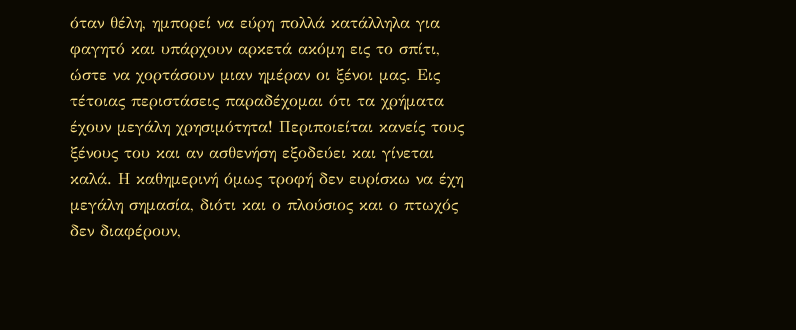όταν θέλη, ημπορεί να εύρη πολλά κατάλληλα για φαγητό και υπάρχουν αρκετά ακόμη εις το σπίτι, ώστε να χορτάσουν μιαν ημέραν οι ξένοι μας. Εις τέτοιας περιστάσεις παραδέχομαι ότι τα χρήματα έχουν μεγάλη χρησιμότητα! Περιποιείται κανείς τους ξένους του και αν ασθενήση εξοδεύει και γίνεται καλά. Η καθημερινή όμως τροφή δεν ευρίσκω να έχη μεγάλη σημασία, διότι και ο πλούσιος και ο πτωχός δεν διαφέρουν,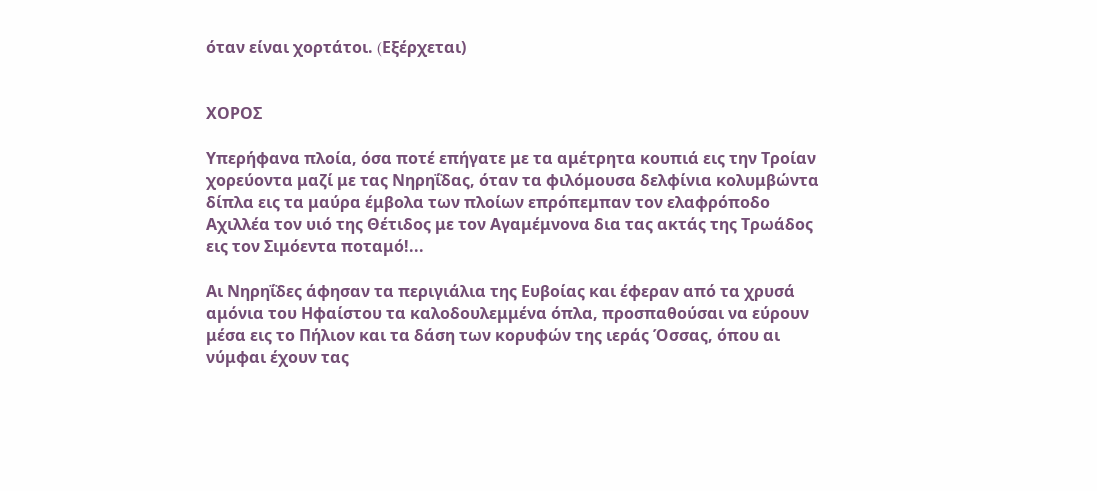όταν είναι χορτάτοι. (Eξέρχεται)


ΧΟΡΟΣ

Υπερήφανα πλοία, όσα ποτέ επήγατε με τα αμέτρητα κουπιά εις την Τροίαν χορεύοντα μαζί με τας Νηρηΐδας, όταν τα φιλόμουσα δελφίνια κολυμβώντα δίπλα εις τα μαύρα έμβολα των πλοίων επρόπεμπαν τον ελαφρόποδο Αχιλλέα τον υιό της Θέτιδος με τον Αγαμέμνονα δια τας ακτάς της Tρωάδος εις τον Σιμόεντα ποταμό!...

Αι Νηρηΐδες άφησαν τα περιγιάλια της Ευβοίας και έφεραν από τα χρυσά αμόνια του Ηφαίστου τα καλοδουλεμμένα όπλα, προσπαθούσαι να εύρουν μέσα εις το Πήλιον και τα δάση των κορυφών της ιεράς Όσσας, όπου αι νύμφαι έχουν τας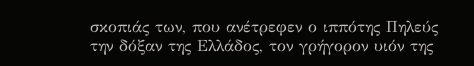σκοπιάς των, που ανέτρεφεν ο ιππότης Πηλεύς την δόξαν της Ελλάδος, τον γρήγορον υιόν της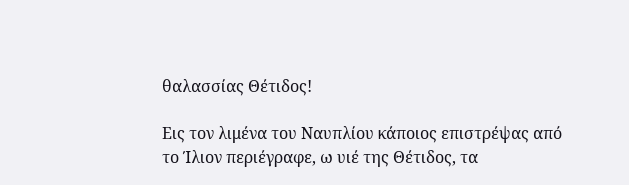θαλασσίας Θέτιδος!

Εις τον λιμένα του Ναυπλίου κάποιος επιστρέψας από το Ίλιον περιέγραφε, ω υιέ της Θέτιδος, τα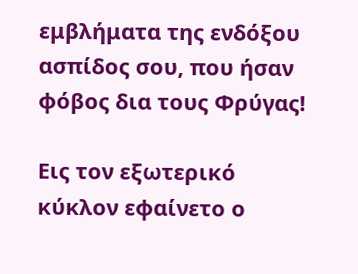εμβλήματα της ενδόξου ασπίδος σου, που ήσαν φόβος δια τους Φρύγας!

Εις τον εξωτερικό κύκλον εφαίνετο ο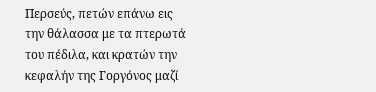Περσεύς, πετών επάνω εις την θάλασσα με τα πτερωτά του πέδιλα, και κρατών την κεφαλήν της Γοργόνος μαζί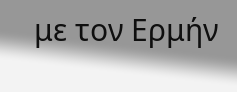με τον Ερμήν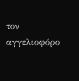τον αγγελιοφόρο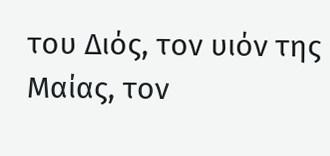του Διός, τον υιόν της Μαίας, τον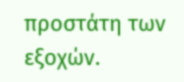προστάτη των εξοχών.